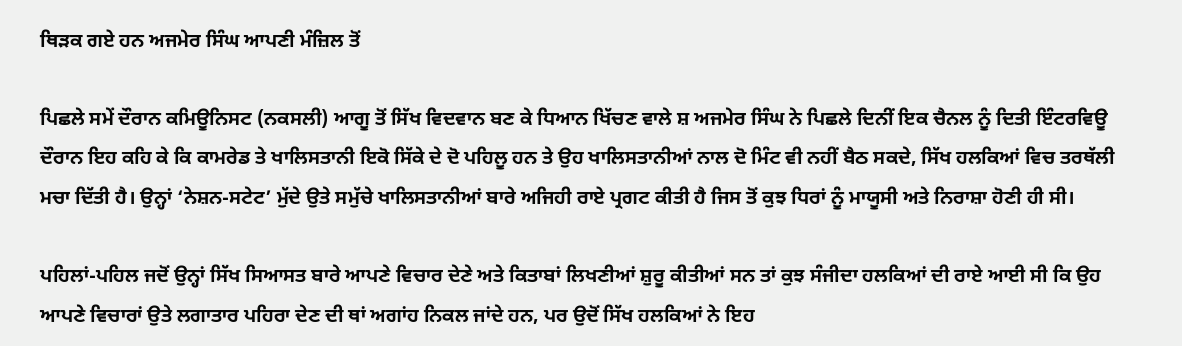ਥਿੜਕ ਗਏ ਹਨ ਅਜਮੇਰ ਸਿੰਘ ਆਪਣੀ ਮੰਜ਼ਿਲ ਤੋਂ

ਪਿਛਲੇ ਸਮੇਂ ਦੌਰਾਨ ਕਮਿਊਨਿਸਟ (ਨਕਸਲੀ) ਆਗੂ ਤੋਂ ਸਿੱਖ ਵਿਦਵਾਨ ਬਣ ਕੇ ਧਿਆਨ ਖਿੱਚਣ ਵਾਲੇ ਸ਼ ਅਜਮੇਰ ਸਿੰਘ ਨੇ ਪਿਛਲੇ ਦਿਨੀਂ ਇਕ ਚੈਨਲ ਨੂੰ ਦਿਤੀ ਇੰਟਰਵਿਊ ਦੌਰਾਨ ਇਹ ਕਹਿ ਕੇ ਕਿ ਕਾਮਰੇਡ ਤੇ ਖਾਲਿਸਤਾਨੀ ਇਕੋ ਸਿੱਕੇ ਦੇ ਦੋ ਪਹਿਲੂ ਹਨ ਤੇ ਉਹ ਖਾਲਿਸਤਾਨੀਆਂ ਨਾਲ ਦੋ ਮਿੰਟ ਵੀ ਨਹੀਂ ਬੈਠ ਸਕਦੇ, ਸਿੱਖ ਹਲਕਿਆਂ ਵਿਚ ਤਰਥੱਲੀ ਮਚਾ ਦਿੱਤੀ ਹੈ। ਉਨ੍ਹਾਂ ‘ਨੇਸ਼ਨ-ਸਟੇਟ’ ਮੁੱਦੇ ਉਤੇ ਸਮੁੱਚੇ ਖਾਲਿਸਤਾਨੀਆਂ ਬਾਰੇ ਅਜਿਹੀ ਰਾਏ ਪ੍ਰਗਟ ਕੀਤੀ ਹੈ ਜਿਸ ਤੋਂ ਕੁਝ ਧਿਰਾਂ ਨੂੰ ਮਾਯੂਸੀ ਅਤੇ ਨਿਰਾਸ਼ਾ ਹੋਣੀ ਹੀ ਸੀ।

ਪਹਿਲਾਂ-ਪਹਿਲ ਜਦੋਂ ਉਨ੍ਹਾਂ ਸਿੱਖ ਸਿਆਸਤ ਬਾਰੇ ਆਪਣੇ ਵਿਚਾਰ ਦੇਣੇ ਅਤੇ ਕਿਤਾਬਾਂ ਲਿਖਣੀਆਂ ਸ਼ੁਰੂ ਕੀਤੀਆਂ ਸਨ ਤਾਂ ਕੁਝ ਸੰਜੀਦਾ ਹਲਕਿਆਂ ਦੀ ਰਾਏ ਆਈ ਸੀ ਕਿ ਉਹ ਆਪਣੇ ਵਿਚਾਰਾਂ ਉਤੇ ਲਗਾਤਾਰ ਪਹਿਰਾ ਦੇਣ ਦੀ ਥਾਂ ਅਗਾਂਹ ਨਿਕਲ ਜਾਂਦੇ ਹਨ, ਪਰ ਉਦੋਂ ਸਿੱਖ ਹਲਕਿਆਂ ਨੇ ਇਹ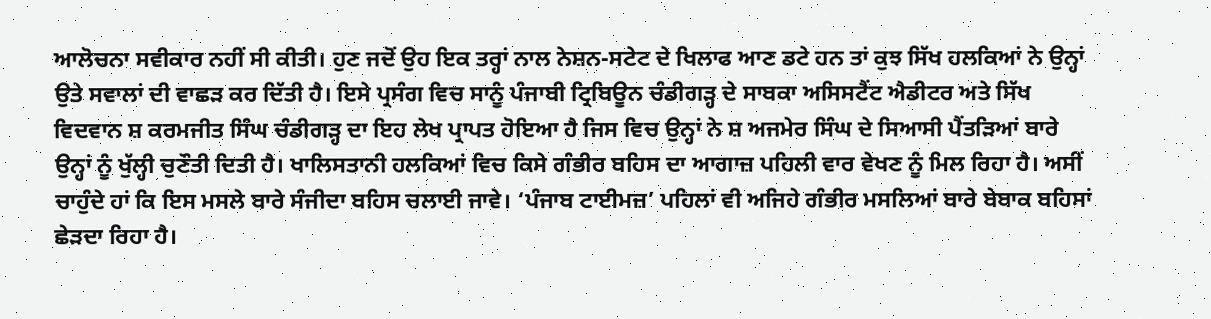ਆਲੋਚਨਾ ਸਵੀਕਾਰ ਨਹੀਂ ਸੀ ਕੀਤੀ। ਹੁਣ ਜਦੋਂ ਉਹ ਇਕ ਤਰ੍ਹਾਂ ਨਾਲ ਨੇਸ਼ਨ-ਸਟੇਟ ਦੇ ਖਿਲਾਫ ਆਣ ਡਟੇ ਹਨ ਤਾਂ ਕੁਝ ਸਿੱਖ ਹਲਕਿਆਂ ਨੇ ਉਨ੍ਹਾਂ ਉਤੇ ਸਵਾਲਾਂ ਦੀ ਵਾਛੜ ਕਰ ਦਿੱਤੀ ਹੈ। ਇਸੇ ਪ੍ਰਸੰਗ ਵਿਚ ਸਾਨੂੰ ਪੰਜਾਬੀ ਟ੍ਰਿਬਿਊਨ ਚੰਡੀਗੜ੍ਹ ਦੇ ਸਾਬਕਾ ਅਸਿਸਟੈਂਟ ਐਡੀਟਰ ਅਤੇ ਸਿੱਖ ਵਿਦਵਾਨ ਸ਼ ਕਰਮਜੀਤ ਸਿੰਘ ਚੰਡੀਗੜ੍ਹ ਦਾ ਇਹ ਲੇਖ ਪ੍ਰਾਪਤ ਹੋਇਆ ਹੈ ਜਿਸ ਵਿਚ ਉਨ੍ਹਾਂ ਨੇ ਸ਼ ਅਜਮੇਰ ਸਿੰਘ ਦੇ ਸਿਆਸੀ ਪੈਂਤੜਿਆਂ ਬਾਰੇ ਉਨ੍ਹਾਂ ਨੂੰ ਖੁੱਲ੍ਹੀ ਚੁਣੌਤੀ ਦਿਤੀ ਹੈ। ਖਾਲਿਸਤਾਨੀ ਹਲਕਿਆਂ ਵਿਚ ਕਿਸੇ ਗੰਭੀਰ ਬਹਿਸ ਦਾ ਆਗਾਜ਼ ਪਹਿਲੀ ਵਾਰ ਵੇਖਣ ਨੂੰ ਮਿਲ ਰਿਹਾ ਹੈ। ਅਸੀਂ ਚਾਹੁੰਦੇ ਹਾਂ ਕਿ ਇਸ ਮਸਲੇ ਬਾਰੇ ਸੰਜੀਦਾ ਬਹਿਸ ਚਲਾਈ ਜਾਵੇ। ‘ਪੰਜਾਬ ਟਾਈਮਜ਼’ ਪਹਿਲਾਂ ਵੀ ਅਜਿਹੇ ਗੰਭੀਰ ਮਸਲਿਆਂ ਬਾਰੇ ਬੇਬਾਕ ਬਹਿਸਾਂ ਛੇੜਦਾ ਰਿਹਾ ਹੈ।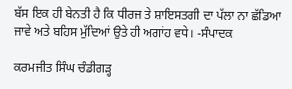ਬੱਸ ਇਕ ਹੀ ਬੇਨਤੀ ਹੈ ਕਿ ਧੀਰਜ ਤੇ ਸ਼ਾਇਸਤਗੀ ਦਾ ਪੱਲਾ ਨਾ ਛੱਡਿਆ ਜਾਵੇ ਅਤੇ ਬਹਿਸ ਮੁੱਦਿਆਂ ਉਤੇ ਹੀ ਅਗਾਂਹ ਵਧੇ। -ਸੰਪਾਦਕ

ਕਰਮਜੀਤ ਸਿੰਘ ਚੰਡੀਗੜ੍ਹ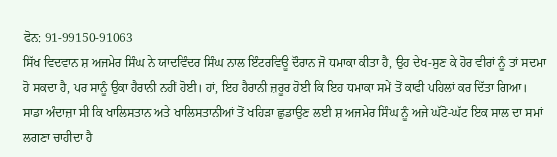ਫੋਨ: 91-99150-91063
ਸਿੱਖ ਵਿਦਵਾਨ ਸ਼ ਅਜਮੇਰ ਸਿੰਘ ਨੇ ਯਾਦਵਿੰਦਰ ਸਿੰਘ ਨਾਲ ਇੰਟਰਵਿਊ ਦੌਰਾਨ ਜੋ ਧਮਾਕਾ ਕੀਤਾ ਹੈ, ਉਹ ਦੇਖ-ਸੁਣ ਕੇ ਹੋਰ ਵੀਰਾਂ ਨੂੰ ਤਾਂ ਸਦਮਾ ਹੋ ਸਕਦਾ ਹੈ, ਪਰ ਸਾਨੂੰ ਉਕਾ ਹੈਰਾਨੀ ਨਹੀਂ ਹੋਈ। ਹਾਂ, ਇਹ ਹੈਰਾਨੀ ਜ਼ਰੂਰ ਹੋਈ ਕਿ ਇਹ ਧਮਾਕਾ ਸਮੇਂ ਤੋਂ ਕਾਫੀ ਪਹਿਲਾਂ ਕਰ ਦਿੱਤਾ ਗਿਆ। ਸਾਡਾ ਅੰਦਾਜ਼ਾ ਸੀ ਕਿ ਖਾਲਿਸਤਾਨ ਅਤੇ ਖਾਲਿਸਤਾਨੀਆਂ ਤੋਂ ਖਹਿੜਾ ਛੁਡਾਉਣ ਲਈ ਸ਼ ਅਜਮੇਰ ਸਿੰਘ ਨੂੰ ਅਜੇ ਘੱਟੋ-ਘੱਟ ਇਕ ਸਾਲ ਦਾ ਸਮਾਂ ਲਗਣਾ ਚਾਹੀਦਾ ਹੈ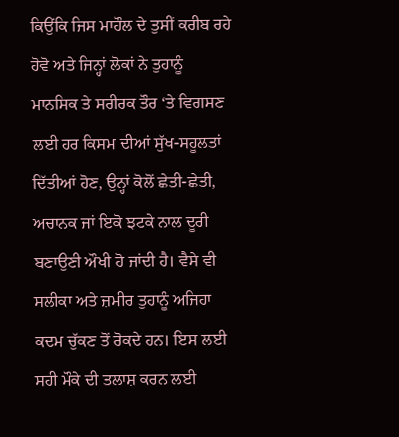ਕਿਉਂਕਿ ਜਿਸ ਮਾਹੌਲ ਦੇ ਤੁਸੀਂ ਕਰੀਬ ਰਹੇ ਹੋਵੋ ਅਤੇ ਜਿਨ੍ਹਾਂ ਲੋਕਾਂ ਨੇ ਤੁਹਾਨੂੰ ਮਾਨਸਿਕ ਤੇ ਸਰੀਰਕ ਤੌਰ ‘ਤੇ ਵਿਗਸਣ ਲਈ ਹਰ ਕਿਸਮ ਦੀਆਂ ਸੁੱਖ-ਸਹੂਲਤਾਂ ਦਿੱਤੀਆਂ ਹੋਣ, ਉਨ੍ਹਾਂ ਕੋਲੋਂ ਛੇਤੀ-ਛੇਤੀ, ਅਚਾਨਕ ਜਾਂ ਇਕੋ ਝਟਕੇ ਨਾਲ ਦੂਰੀ ਬਣਾਉਣੀ ਔਖੀ ਹੋ ਜਾਂਦੀ ਹੈ। ਵੈਸੇ ਵੀ ਸਲੀਕਾ ਅਤੇ ਜ਼ਮੀਰ ਤੁਹਾਨੂੰ ਅਜਿਹਾ ਕਦਮ ਚੁੱਕਣ ਤੋਂ ਰੋਕਦੇ ਹਨ। ਇਸ ਲਈ ਸਹੀ ਮੌਕੇ ਦੀ ਤਲਾਸ਼ ਕਰਨ ਲਈ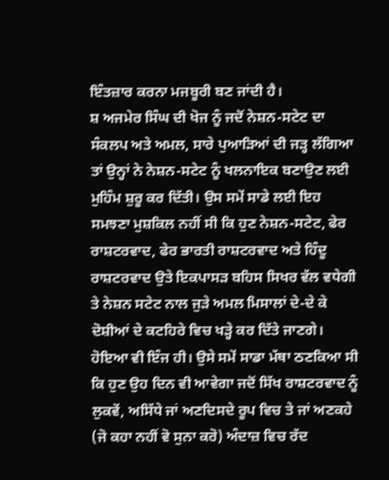ਇੰਤਜ਼ਾਰ ਕਰਨਾ ਮਜਬੂਰੀ ਬਣ ਜਾਂਦੀ ਹੈ।
ਸ਼ ਅਜਮੇਰ ਸਿੰਘ ਦੀ ਖੋਜ ਨੂੰ ਜਦੋਂ ਨੇਸ਼ਨ-ਸਟੇਟ ਦਾ ਸੰਕਲਪ ਅਤੇ ਅਮਲ, ਸਾਰੇ ਪੁਆੜਿਆਂ ਦੀ ਜੜ੍ਹ ਲੱਗਿਆ ਤਾਂ ਉਨ੍ਹਾਂ ਨੇ ਨੇਸ਼ਨ-ਸਟੇਟ ਨੂੰ ਖਲਨਾਇਕ ਬਣਾਉਣ ਲਈ ਮੁਹਿੰਮ ਸ਼ੁਰੂ ਕਰ ਦਿੱਤੀ। ਉਸ ਸਮੇਂ ਸਾਡੇ ਲਈ ਇਹ ਸਮਝਣਾ ਮੁਸ਼ਕਿਲ ਨਹੀਂ ਸੀ ਕਿ ਹੁਣ ਨੇਸ਼ਨ-ਸਟੇਟ, ਫੇਰ ਰਾਸ਼ਟਰਵਾਦ, ਫੇਰ ਭਾਰਤੀ ਰਾਸ਼ਟਰਵਾਦ ਅਤੇ ਹਿੰਦੂ ਰਾਸ਼ਟਰਵਾਦ ਉਤੇ ਇਕਪਾਸੜ ਬਹਿਸ ਸਿਖਰ ਵੱਲ ਵਧੇਗੀ ਤੇ ਨੇਸ਼ਨ ਸਟੇਟ ਨਾਲ ਜੁੜੇ ਅਮਲ ਮਿਸਾਲਾਂ ਦੇ-ਦੇ ਕੇ ਦੋਸ਼ੀਆਂ ਦੇ ਕਟਹਿਰੇ ਵਿਚ ਖੜ੍ਹੇ ਕਰ ਦਿੱਤੇ ਜਾਣਗੇ। ਹੋਇਆ ਵੀ ਇੰਜ ਹੀ। ਉਸੇ ਸਮੇਂ ਸਾਡਾ ਮੱਥਾ ਠਣਕਿਆ ਸੀ ਕਿ ਹੁਣ ਉਹ ਦਿਨ ਵੀ ਆਵੇਗਾ ਜਦੋਂ ਸਿੱਖ ਰਾਸ਼ਟਰਵਾਦ ਨੂੰ ਲੁਕਵੇਂ, ਅਸਿੱਧੇ ਜਾਂ ਅਣਦਿਸਦੇ ਰੂਪ ਵਿਚ ਤੇ ਜਾਂ ਅਣਕਹੇ (ਜੋ ਕਹਾ ਨਹੀਂ ਵੋ ਸੁਨਾ ਕਰੋ) ਅੰਦਾਜ਼ ਵਿਚ ਰੱਦ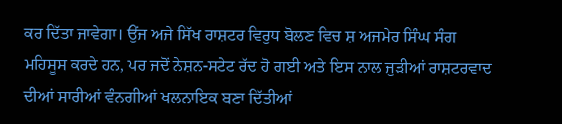ਕਰ ਦਿੱਤਾ ਜਾਵੇਗਾ। ਉਂਜ ਅਜੇ ਸਿੱਖ ਰਾਸ਼ਟਰ ਵਿਰੁਧ ਬੋਲਣ ਵਿਚ ਸ਼ ਅਜਮੇਰ ਸਿੰਘ ਸੰਗ ਮਹਿਸੂਸ ਕਰਦੇ ਹਨ, ਪਰ ਜਦੋਂ ਨੇਸ਼ਨ-ਸਟੇਟ ਰੱਦ ਹੋ ਗਈ ਅਤੇ ਇਸ ਨਾਲ ਜੁੜੀਆਂ ਰਾਸ਼ਟਰਵਾਦ ਦੀਆਂ ਸਾਰੀਆਂ ਵੰਨਗੀਆਂ ਖਲਨਾਇਕ ਬਣਾ ਦਿੱਤੀਆਂ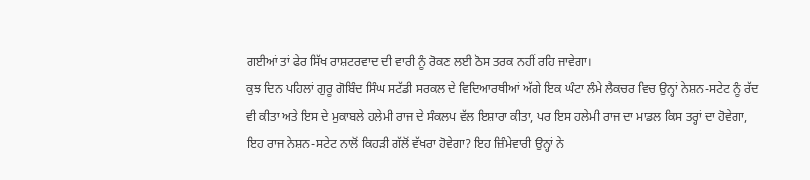ਗਈਆਂ ਤਾਂ ਫੇਰ ਸਿੱਖ ਰਾਸ਼ਟਰਵਾਦ ਦੀ ਵਾਰੀ ਨੂੰ ਰੋਕਣ ਲਈ ਠੋਸ ਤਰਕ ਨਹੀਂ ਰਹਿ ਜਾਵੇਗਾ।
ਕੁਝ ਦਿਨ ਪਹਿਲਾਂ ਗੁਰੂ ਗੋਬਿੰਦ ਸਿੰਘ ਸਟੱਡੀ ਸਰਕਲ ਦੇ ਵਿਦਿਆਰਥੀਆਂ ਅੱਗੇ ਇਕ ਘੰਟਾ ਲੰਮੇ ਲੈਕਚਰ ਵਿਚ ਉਨ੍ਹਾਂ ਨੇਸ਼ਨ-ਸਟੇਟ ਨੂੰ ਰੱਦ ਵੀ ਕੀਤਾ ਅਤੇ ਇਸ ਦੇ ਮੁਕਾਬਲੇ ਹਲੇਮੀ ਰਾਜ ਦੇ ਸੰਕਲਪ ਵੱਲ ਇਸ਼ਾਰਾ ਕੀਤਾ, ਪਰ ਇਸ ਹਲੇਮੀ ਰਾਜ ਦਾ ਮਾਡਲ ਕਿਸ ਤਰ੍ਹਾਂ ਦਾ ਹੋਵੇਗਾ, ਇਹ ਰਾਜ ਨੇਸ਼ਨ-ਸਟੇਟ ਨਾਲੋਂ ਕਿਹੜੀ ਗੱਲੋਂ ਵੱਖਰਾ ਹੋਵੇਗਾ? ਇਹ ਜ਼ਿੰਮੇਵਾਰੀ ਉਨ੍ਹਾਂ ਨੇ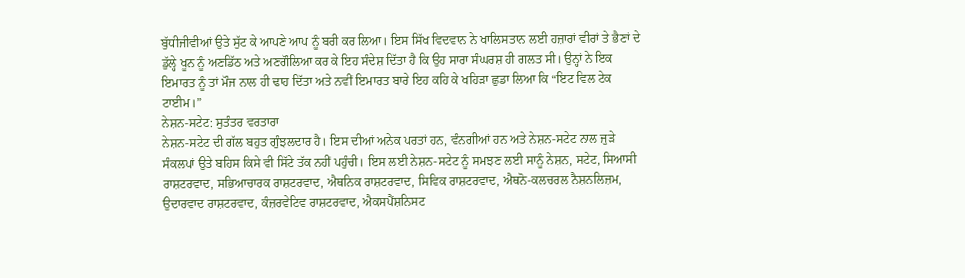ਬੁੱਧੀਜੀਵੀਆਂ ਉਤੇ ਸੁੱਟ ਕੇ ਆਪਣੇ ਆਪ ਨੂੰ ਬਰੀ ਕਰ ਲਿਆ। ਇਸ ਸਿੱਖ ਵਿਦਵਾਨ ਨੇ ਖਾਲਿਸਤਾਨ ਲਈ ਹਜ਼ਾਰਾਂ ਵੀਰਾਂ ਤੇ ਭੈਣਾਂ ਦੇ ਡੁੱਲ੍ਹੇ ਖੂਨ ਨੂੰ ਅਣਡਿੱਠ ਅਤੇ ਅਣਗੌਲਿਆ ਕਰ ਕੇ ਇਹ ਸੰਦੇਸ਼ ਦਿੱਤਾ ਹੈ ਕਿ ਉਹ ਸਾਰਾ ਸੰਘਰਸ਼ ਹੀ ਗਲਤ ਸੀ। ਉਨ੍ਹਾਂ ਨੇ ਇਕ ਇਮਾਰਤ ਨੂੰ ਤਾਂ ਮੌਜ ਨਾਲ ਹੀ ਢਾਹ ਦਿੱਤਾ ਅਤੇ ਨਵੀਂ ਇਮਾਰਤ ਬਾਰੇ ਇਹ ਕਹਿ ਕੇ ਖਹਿੜਾ ਛੁਡਾ ਲਿਆ ਕਿ “ਇਟ ਵਿਲ ਟੇਕ ਟਾਈਮ।”
ਨੇਸ਼ਨ-ਸਟੇਟ: ਸੁਤੰਤਰ ਵਰਤਾਰਾ
ਨੇਸ਼ਨ-ਸਟੇਟ ਦੀ ਗੱਲ ਬਹੁਤ ਗੁੰਝਲਦਾਰ ਹੈ। ਇਸ ਦੀਆਂ ਅਨੇਕ ਪਰਤਾਂ ਹਨ, ਵੰਨਗੀਆਂ ਹਨ ਅਤੇ ਨੇਸ਼ਨ-ਸਟੇਟ ਨਾਲ ਜੁੜੇ ਸੰਕਲਪਾਂ ਉਤੇ ਬਹਿਸ ਕਿਸੇ ਵੀ ਸਿੱਟੇ ਤੱਕ ਨਹੀਂ ਪਹੁੰਚੀ। ਇਸ ਲਈ ਨੇਸ਼ਨ-ਸਟੇਟ ਨੂੰ ਸਮਝਣ ਲਈ ਸਾਨੂੰ ਨੇਸ਼ਨ, ਸਟੇਟ, ਸਿਆਸੀ ਰਾਸ਼ਟਰਵਾਦ, ਸਭਿਆਚਾਰਕ ਰਾਸ਼ਟਰਵਾਦ, ਐਥਨਿਕ ਰਾਸ਼ਟਰਵਾਦ, ਸਿਵਿਕ ਰਾਸ਼ਟਰਵਾਦ, ਐਥਨੋ-ਕਲਚਰਲ ਨੈਸ਼ਨਲਿਜ਼ਮ, ਉਦਾਰਵਾਦ ਰਾਸ਼ਟਰਵਾਦ, ਕੰਜ਼ਰਵੇਟਿਵ ਰਾਸ਼ਟਰਵਾਦ, ਐਕਸਪੈਂਸ਼ਨਿਸਟ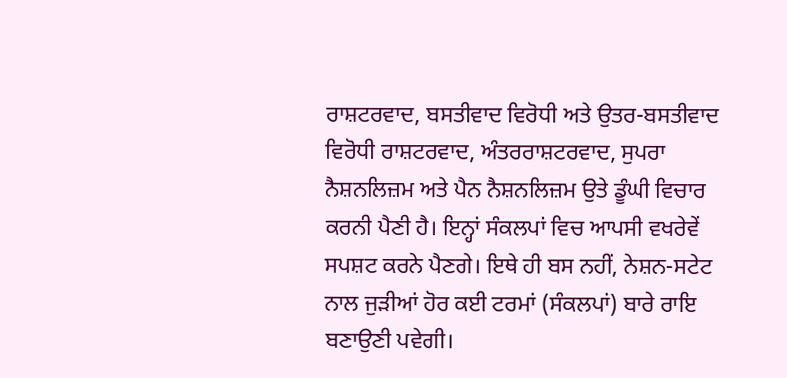ਰਾਸ਼ਟਰਵਾਦ, ਬਸਤੀਵਾਦ ਵਿਰੋਧੀ ਅਤੇ ਉਤਰ-ਬਸਤੀਵਾਦ ਵਿਰੋਧੀ ਰਾਸ਼ਟਰਵਾਦ, ਅੰਤਰਰਾਸ਼ਟਰਵਾਦ, ਸੁਪਰਾ ਨੈਸ਼ਨਲਿਜ਼ਮ ਅਤੇ ਪੈਨ ਨੈਸ਼ਨਲਿਜ਼ਮ ਉਤੇ ਡੂੰਘੀ ਵਿਚਾਰ ਕਰਨੀ ਪੈਣੀ ਹੈ। ਇਨ੍ਹਾਂ ਸੰਕਲਪਾਂ ਵਿਚ ਆਪਸੀ ਵਖਰੇਵੇਂ ਸਪਸ਼ਟ ਕਰਨੇ ਪੈਣਗੇ। ਇਥੇ ਹੀ ਬਸ ਨਹੀਂ, ਨੇਸ਼ਨ-ਸਟੇਟ ਨਾਲ ਜੁੜੀਆਂ ਹੋਰ ਕਈ ਟਰਮਾਂ (ਸੰਕਲਪਾਂ) ਬਾਰੇ ਰਾਇ ਬਣਾਉਣੀ ਪਵੇਗੀ।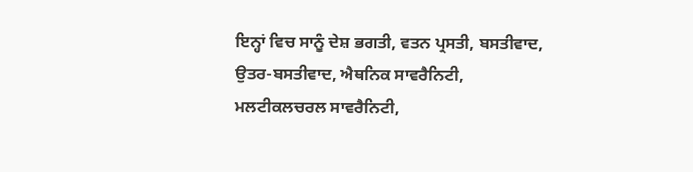ਇਨ੍ਹਾਂ ਵਿਚ ਸਾਨੂੰ ਦੇਸ਼ ਭਗਤੀ, ਵਤਨ ਪ੍ਰਸਤੀ, ਬਸਤੀਵਾਦ, ਉਤਰ-ਬਸਤੀਵਾਦ, ਐਥਨਿਕ ਸਾਵਰੈਨਿਟੀ, ਮਲਟੀਕਲਚਰਲ ਸਾਵਰੈਨਿਟੀ,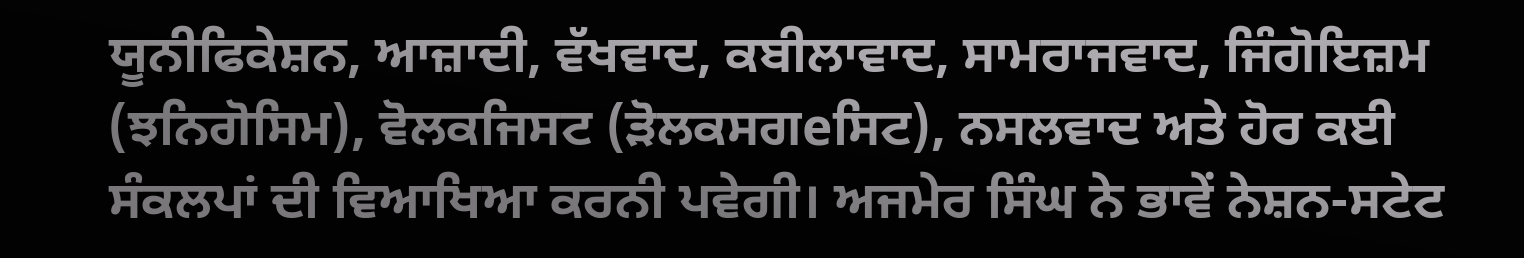ਯੂਨੀਫਿਕੇਸ਼ਨ, ਆਜ਼ਾਦੀ, ਵੱਖਵਾਦ, ਕਬੀਲਾਵਾਦ, ਸਾਮਰਾਜਵਾਦ, ਜਿੰਗੋਇਜ਼ਮ (ਝਨਿਗੋਸਿਮ), ਵੋਲਕਜਿਸਟ (ੜੋਲਕਸਗeਸਿਟ), ਨਸਲਵਾਦ ਅਤੇ ਹੋਰ ਕਈ ਸੰਕਲਪਾਂ ਦੀ ਵਿਆਖਿਆ ਕਰਨੀ ਪਵੇਗੀ। ਅਜਮੇਰ ਸਿੰਘ ਨੇ ਭਾਵੇਂ ਨੇਸ਼ਨ-ਸਟੇਟ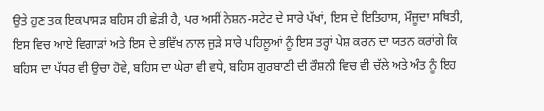ਉਤੇ ਹੁਣ ਤਕ ਇਕਪਾਸੜ ਬਹਿਸ ਹੀ ਛੇੜੀ ਹੈ, ਪਰ ਅਸੀਂ ਨੇਸ਼ਨ-ਸਟੇਟ ਦੇ ਸਾਰੇ ਪੱਖਾਂ, ਇਸ ਦੇ ਇਤਿਹਾਸ, ਮੌਜੂਦਾ ਸਥਿਤੀ, ਇਸ ਵਿਚ ਆਏ ਵਿਗਾੜਾਂ ਅਤੇ ਇਸ ਦੇ ਭਵਿੱਖ ਨਾਲ ਜੁੜੇ ਸਾਰੇ ਪਹਿਲੂਆਂ ਨੂੰ ਇਸ ਤਰ੍ਹਾਂ ਪੇਸ਼ ਕਰਨ ਦਾ ਯਤਨ ਕਰਾਂਗੇ ਕਿ ਬਹਿਸ ਦਾ ਪੱਧਰ ਵੀ ਉਚਾ ਹੋਵੇ, ਬਹਿਸ ਦਾ ਘੇਰਾ ਵੀ ਵਧੇ, ਬਹਿਸ ਗੁਰਬਾਣੀ ਦੀ ਰੌਸ਼ਨੀ ਵਿਚ ਵੀ ਚੱਲੇ ਅਤੇ ਅੰਤ ਨੂੰ ਇਹ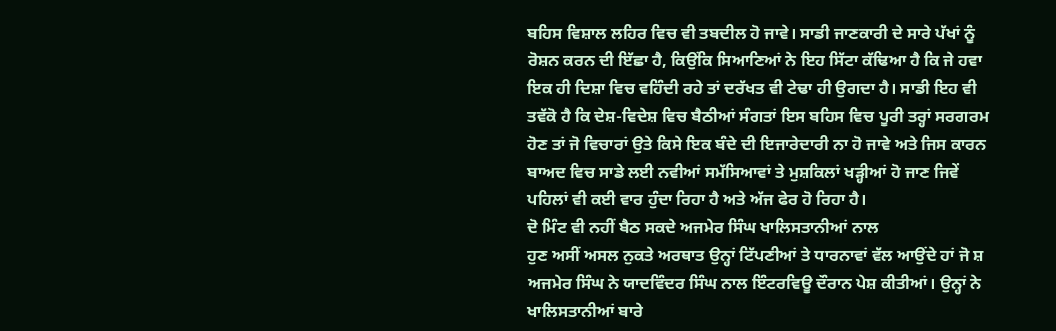ਬਹਿਸ ਵਿਸ਼ਾਲ ਲਹਿਰ ਵਿਚ ਵੀ ਤਬਦੀਲ ਹੋ ਜਾਵੇ। ਸਾਡੀ ਜਾਣਕਾਰੀ ਦੇ ਸਾਰੇ ਪੱਖਾਂ ਨੂੰ ਰੋਸ਼ਨ ਕਰਨ ਦੀ ਇੱਛਾ ਹੈ, ਕਿਉਂਕਿ ਸਿਆਣਿਆਂ ਨੇ ਇਹ ਸਿੱਟਾ ਕੱਢਿਆ ਹੈ ਕਿ ਜੇ ਹਵਾ ਇਕ ਹੀ ਦਿਸ਼ਾ ਵਿਚ ਵਹਿੰਦੀ ਰਹੇ ਤਾਂ ਦਰੱਖਤ ਵੀ ਟੇਢਾ ਹੀ ਉਗਦਾ ਹੈ। ਸਾਡੀ ਇਹ ਵੀ ਤਵੱਕੋ ਹੈ ਕਿ ਦੇਸ਼-ਵਿਦੇਸ਼ ਵਿਚ ਬੈਠੀਆਂ ਸੰਗਤਾਂ ਇਸ ਬਹਿਸ ਵਿਚ ਪੂਰੀ ਤਰ੍ਹਾਂ ਸਰਗਰਮ ਹੋਣ ਤਾਂ ਜੋ ਵਿਚਾਰਾਂ ਉਤੇ ਕਿਸੇ ਇਕ ਬੰਦੇ ਦੀ ਇਜਾਰੇਦਾਰੀ ਨਾ ਹੋ ਜਾਵੇ ਅਤੇ ਜਿਸ ਕਾਰਨ ਬਾਅਦ ਵਿਚ ਸਾਡੇ ਲਈ ਨਵੀਆਂ ਸਮੱਸਿਆਵਾਂ ਤੇ ਮੁਸ਼ਕਿਲਾਂ ਖੜ੍ਹੀਆਂ ਹੋ ਜਾਣ ਜਿਵੇਂ ਪਹਿਲਾਂ ਵੀ ਕਈ ਵਾਰ ਹੁੰਦਾ ਰਿਹਾ ਹੈ ਅਤੇ ਅੱਜ ਫੇਰ ਹੋ ਰਿਹਾ ਹੈ।
ਦੋ ਮਿੰਟ ਵੀ ਨਹੀਂ ਬੈਠ ਸਕਦੇ ਅਜਮੇਰ ਸਿੰਘ ਖਾਲਿਸਤਾਨੀਆਂ ਨਾਲ
ਹੁਣ ਅਸੀਂ ਅਸਲ ਨੁਕਤੇ ਅਰਥਾਤ ਉਨ੍ਹਾਂ ਟਿੱਪਣੀਆਂ ਤੇ ਧਾਰਨਾਵਾਂ ਵੱਲ ਆਉਂਦੇ ਹਾਂ ਜੋ ਸ਼ ਅਜਮੇਰ ਸਿੰਘ ਨੇ ਯਾਦਵਿੰਦਰ ਸਿੰਘ ਨਾਲ ਇੰਟਰਵਿਊ ਦੌਰਾਨ ਪੇਸ਼ ਕੀਤੀਆਂ। ਉਨ੍ਹਾਂ ਨੇ ਖਾਲਿਸਤਾਨੀਆਂ ਬਾਰੇ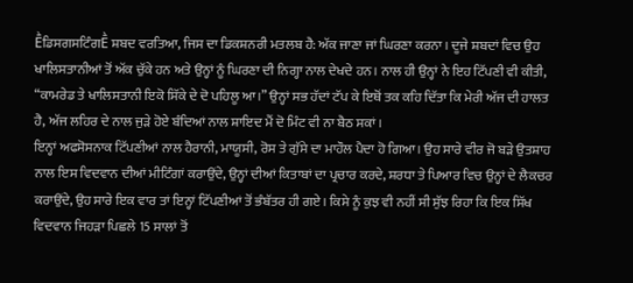ḔਡਿਸਗਸਟਿੰਗḔ ਸ਼ਬਦ ਵਰਤਿਆ, ਜਿਸ ਦਾ ਡਿਕਸ਼ਨਰੀ ਮਤਲਬ ਹੈ: ਅੱਕ ਜਾਣਾ ਜਾਂ ਘਿਰਣਾ ਕਰਨਾ। ਦੂਜੇ ਸ਼ਬਦਾਂ ਵਿਚ ਉਹ ਖਾਲਿਸਤਾਨੀਆਂ ਤੋਂ ਅੱਕ ਚੁੱਕੇ ਹਨ ਅਤੇ ਉਨ੍ਹਾਂ ਨੂੰ ਘਿਰਣਾ ਦੀ ਨਿਗ੍ਹਾ ਨਾਲ ਦੇਖਦੇ ਹਨ। ਨਾਲ ਹੀ ਉਨ੍ਹਾਂ ਨੇ ਇਹ ਟਿੱਪਣੀ ਵੀ ਕੀਤੀ, “ਕਾਮਰੇਡ ਤੇ ਖਾਲਿਸਤਾਨੀ ਇਕੋ ਸਿੱਕੇ ਦੇ ਦੋ ਪਹਿਲੂ ਆ।” ਉਨ੍ਹਾਂ ਸਭ ਹੱਦਾਂ ਟੱਪ ਕੇ ਇਥੋਂ ਤਕ ਕਹਿ ਦਿੱਤਾ ਕਿ ਮੇਰੀ ਅੱਜ ਦੀ ਹਾਲਤ ਹੈ, ਅੱਜ ਲਹਿਰ ਦੇ ਨਾਲ ਜੁੜੇ ਹੋਏ ਬੰਦਿਆਂ ਨਾਲ ਸ਼ਾਇਦ ਮੈਂ ਦੋ ਮਿੰਟ ਵੀ ਨਾ ਬੈਠ ਸਕਾਂ।
ਇਨ੍ਹਾਂ ਅਫਸੋਸਨਾਕ ਟਿੱਪਣੀਆਂ ਨਾਲ ਹੈਰਾਨੀ, ਮਾਯੂਸੀ, ਰੋਸ ਤੇ ਗੁੱਸੇ ਦਾ ਮਾਹੌਲ ਪੈਦਾ ਹੋ ਗਿਆ। ਉਹ ਸਾਰੇ ਵੀਰ ਜੋ ਬੜੇ ਉਤਸ਼ਾਹ ਨਾਲ ਇਸ ਵਿਦਵਾਨ ਦੀਆਂ ਮੀਟਿੰਗਾਂ ਕਰਾਉਂਦੇ, ਉਨ੍ਹਾਂ ਦੀਆਂ ਕਿਤਾਬਾਂ ਦਾ ਪ੍ਰਚਾਰ ਕਰਦੇ, ਸ਼ਰਧਾ ਤੇ ਪਿਆਰ ਵਿਚ ਉਨ੍ਹਾਂ ਦੇ ਲੈਕਚਰ ਕਰਾਉਂਦੇ, ਉਹ ਸਾਰੇ ਇਕ ਵਾਰ ਤਾਂ ਇਨ੍ਹਾਂ ਟਿੱਪਣੀਆਂ ਤੋਂ ਭੰਬੱਤਰ ਹੀ ਗਏ। ਕਿਸੇ ਨੂੰ ਕੁਝ ਵੀ ਨਹੀਂ ਸੀ ਸੁੱਝ ਰਿਹਾ ਕਿ ਇਕ ਸਿੱਖ ਵਿਦਵਾਨ ਜਿਹੜਾ ਪਿਛਲੇ 15 ਸਾਲਾਂ ਤੋਂ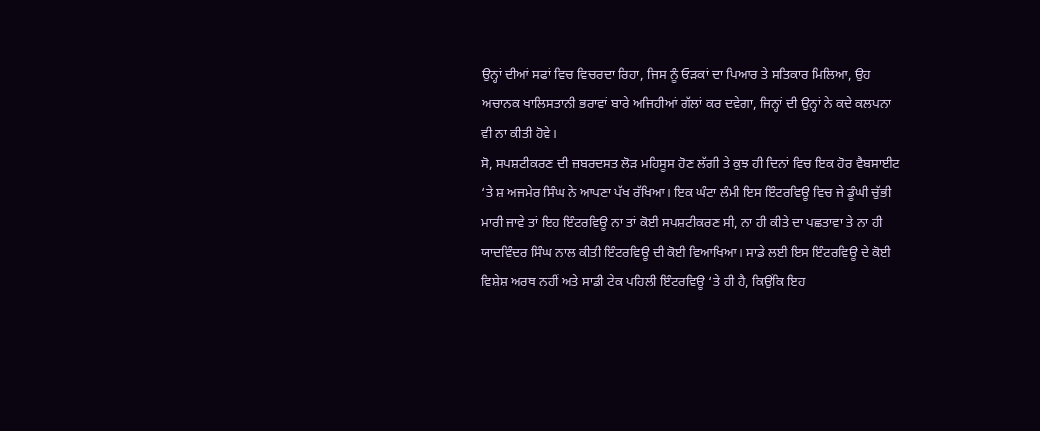ਉਨ੍ਹਾਂ ਦੀਆਂ ਸਫਾਂ ਵਿਚ ਵਿਚਰਦਾ ਰਿਹਾ, ਜਿਸ ਨੂੰ ਓੜਕਾਂ ਦਾ ਪਿਆਰ ਤੇ ਸਤਿਕਾਰ ਮਿਲਿਆ, ਉਹ ਅਚਾਨਕ ਖਾਲਿਸਤਾਨੀ ਭਰਾਵਾਂ ਬਾਰੇ ਅਜਿਹੀਆਂ ਗੱਲਾਂ ਕਰ ਦਵੇਗਾ, ਜਿਨ੍ਹਾਂ ਦੀ ਉਨ੍ਹਾਂ ਨੇ ਕਦੇ ਕਲਪਨਾ ਵੀ ਨਾ ਕੀਤੀ ਹੋਵੇ।
ਸੋ, ਸਪਸ਼ਟੀਕਰਣ ਦੀ ਜ਼ਬਰਦਸਤ ਲੋੜ ਮਹਿਸੂਸ ਹੋਣ ਲੱਗੀ ਤੇ ਕੁਝ ਹੀ ਦਿਨਾਂ ਵਿਚ ਇਕ ਹੋਰ ਵੈਬਸਾਈਟ ‘ਤੇ ਸ਼ ਅਜਮੇਰ ਸਿੰਘ ਨੇ ਆਪਣਾ ਪੱਖ ਰੱਖਿਆ। ਇਕ ਘੰਟਾ ਲੰਮੀ ਇਸ ਇੰਟਰਵਿਊ ਵਿਚ ਜੇ ਡੂੰਘੀ ਚੁੱਭੀ ਮਾਰੀ ਜਾਵੇ ਤਾਂ ਇਹ ਇੰਟਰਵਿਊ ਨਾ ਤਾਂ ਕੋਈ ਸਪਸ਼ਟੀਕਰਣ ਸੀ, ਨਾ ਹੀ ਕੀਤੇ ਦਾ ਪਛਤਾਵਾ ਤੇ ਨਾ ਹੀ ਯਾਦਵਿੰਦਰ ਸਿੰਘ ਨਾਲ ਕੀਤੀ ਇੰਟਰਵਿਊ ਦੀ ਕੋਈ ਵਿਆਖਿਆ। ਸਾਡੇ ਲਈ ਇਸ ਇੰਟਰਵਿਊ ਦੇ ਕੋਈ ਵਿਸ਼ੇਸ਼ ਅਰਥ ਨਹੀਂ ਅਤੇ ਸਾਡੀ ਟੇਕ ਪਹਿਲੀ ਇੰਟਰਵਿਊ ‘ਤੇ ਹੀ ਹੈ, ਕਿਉਂਕਿ ਇਹ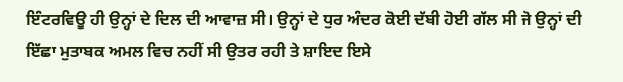ਇੰਟਰਵਿਊ ਹੀ ਉਨ੍ਹਾਂ ਦੇ ਦਿਲ ਦੀ ਆਵਾਜ਼ ਸੀ। ਉਨ੍ਹਾਂ ਦੇ ਧੁਰ ਅੰਦਰ ਕੋਈ ਦੱਬੀ ਹੋਈ ਗੱਲ ਸੀ ਜੋ ਉਨ੍ਹਾਂ ਦੀ ਇੱਛਾ ਮੁਤਾਬਕ ਅਮਲ ਵਿਚ ਨਹੀਂ ਸੀ ਉਤਰ ਰਹੀ ਤੇ ਸ਼ਾਇਦ ਇਸੇ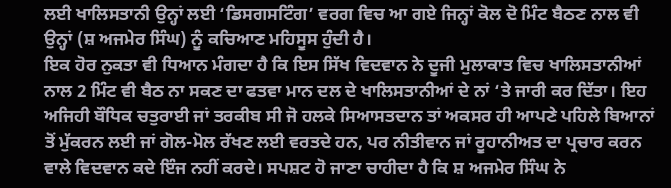ਲਈ ਖਾਲਿਸਤਾਨੀ ਉਨ੍ਹਾਂ ਲਈ ‘ਡਿਸਗਸਟਿੰਗ’ ਵਰਗ ਵਿਚ ਆ ਗਏ ਜਿਨ੍ਹਾਂ ਕੋਲ ਦੋ ਮਿੰਟ ਬੈਠਣ ਨਾਲ ਵੀ ਉਨ੍ਹਾਂ (ਸ਼ ਅਜਮੇਰ ਸਿੰਘ) ਨੂੰ ਕਚਿਆਣ ਮਹਿਸੂਸ ਹੁੰਦੀ ਹੈ।
ਇਕ ਹੋਰ ਨੁਕਤਾ ਵੀ ਧਿਆਨ ਮੰਗਦਾ ਹੈ ਕਿ ਇਸ ਸਿੱਖ ਵਿਦਵਾਨ ਨੇ ਦੂਜੀ ਮੁਲਾਕਾਤ ਵਿਚ ਖਾਲਿਸਤਾਨੀਆਂ ਨਾਲ 2 ਮਿੰਟ ਵੀ ਬੈਠ ਨਾ ਸਕਣ ਦਾ ਫਤਵਾ ਮਾਨ ਦਲ ਦੇ ਖਾਲਿਸਤਾਨੀਆਂ ਦੇ ਨਾਂ ‘ਤੇ ਜਾਰੀ ਕਰ ਦਿੱਤਾ। ਇਹ ਅਜਿਹੀ ਬੌਧਿਕ ਚਤੁਰਾਈ ਜਾਂ ਤਰਕੀਬ ਸੀ ਜੋ ਹਲਕੇ ਸਿਆਸਤਦਾਨ ਤਾਂ ਅਕਸਰ ਹੀ ਆਪਣੇ ਪਹਿਲੇ ਬਿਆਨਾਂ ਤੋਂ ਮੁੱਕਰਨ ਲਈ ਜਾਂ ਗੋਲ-ਮੋਲ ਰੱਖਣ ਲਈ ਵਰਤਦੇ ਹਨ, ਪਰ ਨੀਤੀਵਾਨ ਜਾਂ ਰੂਹਾਨੀਅਤ ਦਾ ਪ੍ਰਚਾਰ ਕਰਨ ਵਾਲੇ ਵਿਦਵਾਨ ਕਦੇ ਇੰਜ ਨਹੀਂ ਕਰਦੇ। ਸਪਸ਼ਟ ਹੋ ਜਾਣਾ ਚਾਹੀਦਾ ਹੈ ਕਿ ਸ਼ ਅਜਮੇਰ ਸਿੰਘ ਨੇ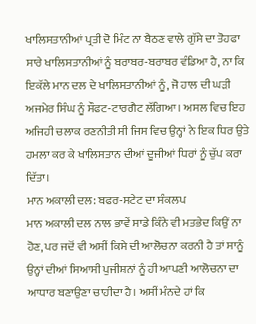ਖਾਲਿਸਤਾਨੀਆਂ ਪ੍ਰਤੀ ਦੋ ਮਿੰਟ ਨਾ ਬੈਠਣ ਵਾਲੇ ਗੁੱਸੇ ਦਾ ਤੋਹਫਾ ਸਾਰੇ ਖਾਲਿਸਤਾਨੀਆਂ ਨੂੰ ਬਰਾਬਰ-ਬਰਾਬਰ ਵੰਡਿਆ ਹੈ, ਨਾ ਕਿ ਇਕੱਲੇ ਮਾਨ ਦਲ ਦੇ ਖਾਲਿਸਤਾਨੀਆਂ ਨੂੰ, ਜੋ ਹਾਲ ਦੀ ਘੜੀ ਅਜਮੇਰ ਸਿੰਘ ਨੂੰ ਸੌਫਟ-ਟਾਰਗੈਟ ਲੱਗਿਆ। ਅਸਲ ਵਿਚ ਇਹ ਅਜਿਹੀ ਚਲਾਕ ਰਣਨੀਤੀ ਸੀ ਜਿਸ ਵਿਚ ਉਨ੍ਹਾਂ ਨੇ ਇਕ ਧਿਰ ਉਤੇ ਹਮਲਾ ਕਰ ਕੇ ਖਾਲਿਸਤਾਨ ਦੀਆਂ ਦੂਜੀਆਂ ਧਿਰਾਂ ਨੂੰ ਚੁੱਪ ਕਰਾ ਦਿੱਤਾ।
ਮਾਨ ਅਕਾਲੀ ਦਲ: ਬਫਰ-ਸਟੇਟ ਦਾ ਸੰਕਲਪ
ਮਾਨ ਅਕਾਲੀ ਦਲ ਨਾਲ ਭਾਵੇਂ ਸਾਡੇ ਕਿੰਨੇ ਵੀ ਮਤਭੇਦ ਕਿਉਂ ਨਾ ਹੋਣ, ਪਰ ਜਦੋਂ ਵੀ ਅਸੀਂ ਕਿਸੇ ਦੀ ਆਲੋਚਨਾ ਕਰਨੀ ਹੈ ਤਾਂ ਸਾਨੂੰ ਉਨ੍ਹਾਂ ਦੀਆਂ ਸਿਆਸੀ ਪੁਜੀਸ਼ਨਾਂ ਨੂੰ ਹੀ ਆਪਣੀ ਆਲੋਚਨਾ ਦਾ ਆਧਾਰ ਬਣਾਉਣਾ ਚਾਹੀਦਾ ਹੈ। ਅਸੀਂ ਮੰਨਦੇ ਹਾਂ ਕਿ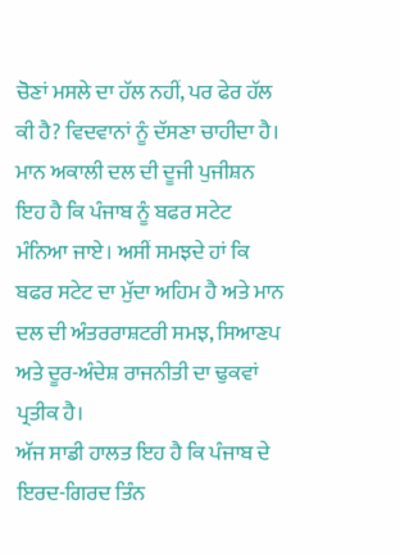ਚੋਣਾਂ ਮਸਲੇ ਦਾ ਹੱਲ ਨਹੀਂ, ਪਰ ਫੇਰ ਹੱਲ ਕੀ ਹੈ? ਵਿਦਵਾਨਾਂ ਨੂੰ ਦੱਸਣਾ ਚਾਹੀਦਾ ਹੈ। ਮਾਨ ਅਕਾਲੀ ਦਲ ਦੀ ਦੂਜੀ ਪੁਜੀਸ਼ਨ ਇਹ ਹੈ ਕਿ ਪੰਜਾਬ ਨੂੰ ਬਫਰ ਸਟੇਟ ਮੰਨਿਆ ਜਾਏ। ਅਸੀਂ ਸਮਝਦੇ ਹਾਂ ਕਿ ਬਫਰ ਸਟੇਟ ਦਾ ਮੁੱਦਾ ਅਹਿਮ ਹੈ ਅਤੇ ਮਾਨ ਦਲ ਦੀ ਅੰਤਰਰਾਸ਼ਟਰੀ ਸਮਝ, ਸਿਆਣਪ ਅਤੇ ਦੂਰ-ਅੰਦੇਸ਼ ਰਾਜਨੀਤੀ ਦਾ ਢੁਕਵਾਂ ਪ੍ਰਤੀਕ ਹੈ।
ਅੱਜ ਸਾਡੀ ਹਾਲਤ ਇਹ ਹੈ ਕਿ ਪੰਜਾਬ ਦੇ ਇਰਦ-ਗਿਰਦ ਤਿੰਨ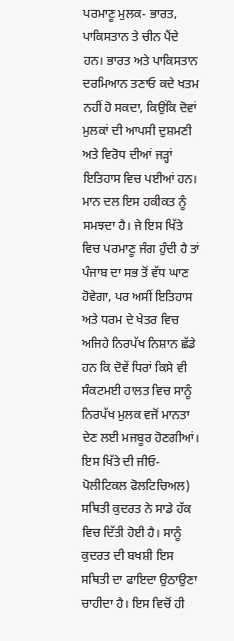ਪਰਮਾਣੂ ਮੁਲਕ- ਭਾਰਤ, ਪਾਕਿਸਤਾਨ ਤੇ ਚੀਨ ਪੈਂਦੇ ਹਨ। ਭਾਰਤ ਅਤੇ ਪਾਕਿਸਤਾਨ ਦਰਮਿਆਨ ਤਣਾਓ ਕਦੇ ਖਤਮ ਨਹੀਂ ਹੋ ਸਕਦਾ, ਕਿਉਂਕਿ ਦੋਵਾਂ ਮੁਲਕਾਂ ਦੀ ਆਪਸੀ ਦੁਸ਼ਮਣੀ ਅਤੇ ਵਿਰੋਧ ਦੀਆਂ ਜੜ੍ਹਾਂ ਇਤਿਹਾਸ ਵਿਚ ਪਈਆਂ ਹਨ। ਮਾਨ ਦਲ ਇਸ ਹਕੀਕਤ ਨੂੰ ਸਮਝਦਾ ਹੈ। ਜੇ ਇਸ ਖਿੱਤੇ ਵਿਚ ਪਰਮਾਣੂ ਜੰਗ ਹੁੰਦੀ ਹੈ ਤਾਂ ਪੰਜਾਬ ਦਾ ਸਭ ਤੋਂ ਵੱਧ ਘਾਣ ਹੋਵੇਗਾ, ਪਰ ਅਸੀਂ ਇਤਿਹਾਸ ਅਤੇ ਧਰਮ ਦੇ ਖੇਤਰ ਵਿਚ ਅਜਿਹੇ ਨਿਰਪੱਖ ਨਿਸ਼ਾਨ ਛੱਡੇ ਹਨ ਕਿ ਦੋਵੇਂ ਧਿਰਾਂ ਕਿਸੇ ਵੀ ਸੰਕਟਮਈ ਹਾਲਤ ਵਿਚ ਸਾਨੂੰ ਨਿਰਪੱਖ ਮੁਲਕ ਵਜੋਂ ਮਾਨਤਾ ਦੇਣ ਲਈ ਮਜਬੂਰ ਹੋਣਗੀਆਂ। ਇਸ ਖਿੱਤੇ ਦੀ ਜੀਓ-ਪੋਲੀਟਿਕਲ ਫੋਲਟਿਚਿਅਲ) ਸਥਿਤੀ ਕੁਦਰਤ ਨੇ ਸਾਡੇ ਹੱਕ ਵਿਚ ਦਿੱਤੀ ਹੋਈ ਹੈ। ਸਾਨੂੰ ਕੁਦਰਤ ਦੀ ਬਖਸ਼ੀ ਇਸ ਸਥਿਤੀ ਦਾ ਫਾਇਦਾ ਉਠਾਉਣਾ ਚਾਹੀਦਾ ਹੈ। ਇਸ ਵਿਚੋਂ ਹੀ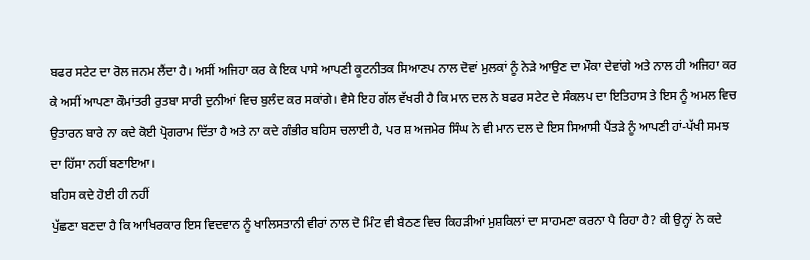ਬਫਰ ਸਟੇਟ ਦਾ ਰੋਲ ਜਨਮ ਲੈਂਦਾ ਹੈ। ਅਸੀਂ ਅਜਿਹਾ ਕਰ ਕੇ ਇਕ ਪਾਸੇ ਆਪਣੀ ਕੂਟਨੀਤਕ ਸਿਆਣਪ ਨਾਲ ਦੋਵਾਂ ਮੁਲਕਾਂ ਨੂੰ ਨੇੜੇ ਆਉਣ ਦਾ ਮੌਕਾ ਦੇਵਾਂਗੇ ਅਤੇ ਨਾਲ ਹੀ ਅਜਿਹਾ ਕਰ ਕੇ ਅਸੀਂ ਆਪਣਾ ਕੌਮਾਂਤਰੀ ਰੁਤਬਾ ਸਾਰੀ ਦੁਨੀਆਂ ਵਿਚ ਬੁਲੰਦ ਕਰ ਸਕਾਂਗੇ। ਵੈਸੇ ਇਹ ਗੱਲ ਵੱਖਰੀ ਹੈ ਕਿ ਮਾਨ ਦਲ ਨੇ ਬਫਰ ਸਟੇਟ ਦੇ ਸੰਕਲਪ ਦਾ ਇਤਿਹਾਸ ਤੇ ਇਸ ਨੂੰ ਅਮਲ ਵਿਚ ਉਤਾਰਨ ਬਾਰੇ ਨਾ ਕਦੇ ਕੋਈ ਪ੍ਰੋਗਰਾਮ ਦਿੱਤਾ ਹੈ ਅਤੇ ਨਾ ਕਦੇ ਗੰਭੀਰ ਬਹਿਸ ਚਲਾਈ ਹੈ, ਪਰ ਸ਼ ਅਜਮੇਰ ਸਿੰਘ ਨੇ ਵੀ ਮਾਨ ਦਲ ਦੇ ਇਸ ਸਿਆਸੀ ਪੈਂਤੜੇ ਨੂੰ ਆਪਣੀ ਹਾਂ-ਪੱਖੀ ਸਮਝ ਦਾ ਹਿੱਸਾ ਨਹੀਂ ਬਣਾਇਆ।
ਬਹਿਸ ਕਦੇ ਹੋਈ ਹੀ ਨਹੀਂ
ਪੁੱਛਣਾ ਬਣਦਾ ਹੈ ਕਿ ਆਖਿਰਕਾਰ ਇਸ ਵਿਦਵਾਨ ਨੂੰ ਖਾਲਿਸਤਾਨੀ ਵੀਰਾਂ ਨਾਲ ਦੋ ਮਿੰਟ ਵੀ ਬੈਠਣ ਵਿਚ ਕਿਹੜੀਆਂ ਮੁਸ਼ਕਿਲਾਂ ਦਾ ਸਾਹਮਣਾ ਕਰਨਾ ਪੈ ਰਿਹਾ ਹੈ? ਕੀ ਉਨ੍ਹਾਂ ਨੇ ਕਦੇ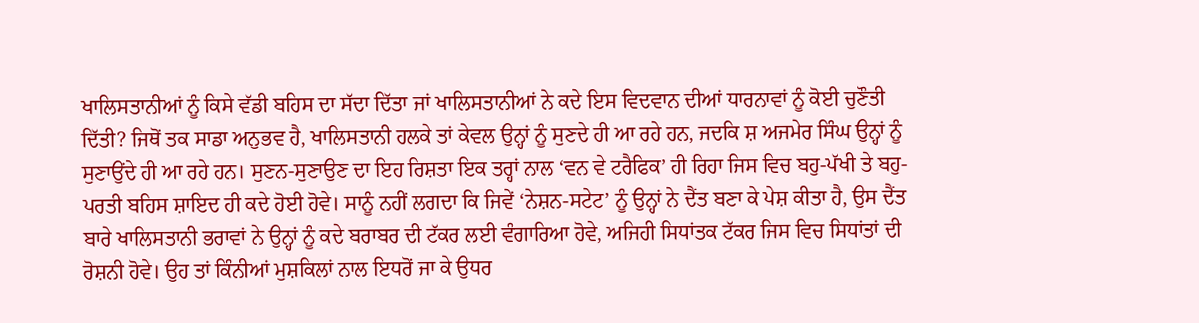ਖਾਲਿਸਤਾਨੀਆਂ ਨੂੰ ਕਿਸੇ ਵੱਡੀ ਬਹਿਸ ਦਾ ਸੱਦਾ ਦਿੱਤਾ ਜਾਂ ਖਾਲਿਸਤਾਨੀਆਂ ਨੇ ਕਦੇ ਇਸ ਵਿਦਵਾਨ ਦੀਆਂ ਧਾਰਨਾਵਾਂ ਨੂੰ ਕੋਈ ਚੁਣੌਤੀ ਦਿੱਤੀ? ਜਿਥੋਂ ਤਕ ਸਾਡਾ ਅਨੁਭਵ ਹੈ, ਖਾਲਿਸਤਾਨੀ ਹਲਕੇ ਤਾਂ ਕੇਵਲ ਉਨ੍ਹਾਂ ਨੂੰ ਸੁਣਦੇ ਹੀ ਆ ਰਹੇ ਹਨ, ਜਦਕਿ ਸ਼ ਅਜਮੇਰ ਸਿੰਘ ਉਨ੍ਹਾਂ ਨੂੰ ਸੁਣਾਉਂਦੇ ਹੀ ਆ ਰਹੇ ਹਨ। ਸੁਣਨ-ਸੁਣਾਉਣ ਦਾ ਇਹ ਰਿਸ਼ਤਾ ਇਕ ਤਰ੍ਹਾਂ ਨਾਲ ‘ਵਨ ਵੇ ਟਰੈਫਿਕ’ ਹੀ ਰਿਹਾ ਜਿਸ ਵਿਚ ਬਹੁ-ਪੱਖੀ ਤੇ ਬਹੁ-ਪਰਤੀ ਬਹਿਸ ਸ਼ਾਇਦ ਹੀ ਕਦੇ ਹੋਈ ਹੋਵੇ। ਸਾਨੂੰ ਨਹੀਂ ਲਗਦਾ ਕਿ ਜਿਵੇਂ ‘ਨੇਸ਼ਨ-ਸਟੇਟ’ ਨੂੰ ਉਨ੍ਹਾਂ ਨੇ ਦੈਂਤ ਬਣਾ ਕੇ ਪੇਸ਼ ਕੀਤਾ ਹੈ, ਉਸ ਦੈਂਤ ਬਾਰੇ ਖਾਲਿਸਤਾਨੀ ਭਰਾਵਾਂ ਨੇ ਉਨ੍ਹਾਂ ਨੂੰ ਕਦੇ ਬਰਾਬਰ ਦੀ ਟੱਕਰ ਲਈ ਵੰਗਾਰਿਆ ਹੋਵੇ, ਅਜਿਹੀ ਸਿਧਾਂਤਕ ਟੱਕਰ ਜਿਸ ਵਿਚ ਸਿਧਾਂਤਾਂ ਦੀ ਰੋਸ਼ਨੀ ਹੋਵੇ। ਉਹ ਤਾਂ ਕਿੰਨੀਆਂ ਮੁਸ਼ਕਿਲਾਂ ਨਾਲ ਇਧਰੋਂ ਜਾ ਕੇ ਉਧਰ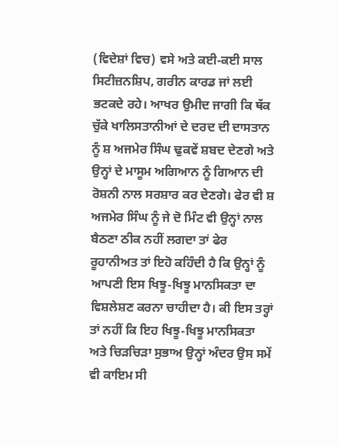(ਵਿਦੇਸ਼ਾਂ ਵਿਚ) ਵਸੇ ਅਤੇ ਕਈ-ਕਈ ਸਾਲ ਸਿਟੀਜ਼ਨਸ਼ਿਪ, ਗਰੀਨ ਕਾਰਡ ਜਾਂ ਲਈ ਭਟਕਦੇ ਰਹੇ। ਆਖਰ ਉਮੀਦ ਜਾਗੀ ਕਿ ਥੱਕ ਚੁੱਕੇ ਖਾਲਿਸਤਾਨੀਆਂ ਦੇ ਦਰਦ ਦੀ ਦਾਸਤਾਨ ਨੂੰ ਸ਼ ਅਜਮੇਰ ਸਿੰਘ ਢੁਕਵੇਂ ਸ਼ਬਦ ਦੇਣਗੇ ਅਤੇ ਉਨ੍ਹਾਂ ਦੇ ਮਾਸੂਮ ਅਗਿਆਨ ਨੂੰ ਗਿਆਨ ਦੀ ਰੋਸ਼ਨੀ ਨਾਲ ਸਰਸ਼ਾਰ ਕਰ ਦੇਣਗੇ। ਫੇਰ ਵੀ ਸ਼ ਅਜਮੇਰ ਸਿੰਘ ਨੂੰ ਜੇ ਦੋ ਮਿੰਟ ਵੀ ਉਨ੍ਹਾਂ ਨਾਲ ਬੈਠਣਾ ਠੀਕ ਨਹੀਂ ਲਗਦਾ ਤਾਂ ਫੇਰ ਰੂਹਾਨੀਅਤ ਤਾਂ ਇਹੋ ਕਹਿੰਦੀ ਹੈ ਕਿ ਉਨ੍ਹਾਂ ਨੂੰ ਆਪਣੀ ਇਸ ਖਿਝੂ-ਖਿਝੂ ਮਾਨਸਿਕਤਾ ਦਾ ਵਿਸ਼ਲੇਸ਼ਣ ਕਰਨਾ ਚਾਹੀਦਾ ਹੈ। ਕੀ ਇਸ ਤਰ੍ਹਾਂ ਤਾਂ ਨਹੀਂ ਕਿ ਇਹ ਖਿਝੂ-ਖਿਝੂ ਮਾਨਸਿਕਤਾ ਅਤੇ ਚਿੜਚਿੜਾ ਸੁਭਾਅ ਉਨ੍ਹਾਂ ਅੰਦਰ ਉਸ ਸਮੇਂ ਵੀ ਕਾਇਮ ਸੀ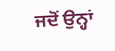ਜਦੋਂ ਉਨ੍ਹਾਂ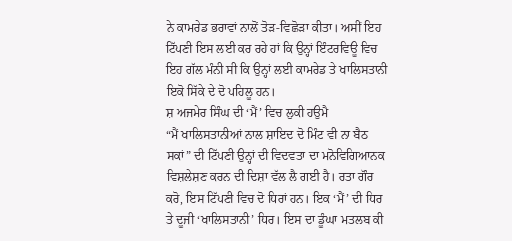ਨੇ ਕਾਮਰੇਡ ਭਰਾਵਾਂ ਨਾਲੋਂ ਤੋੜ-ਵਿਛੋੜਾ ਕੀਤਾ। ਅਸੀਂ ਇਹ ਟਿੱਪਣੀ ਇਸ ਲਈ ਕਰ ਰਹੇ ਹਾਂ ਕਿ ਉਨ੍ਹਾਂ ਇੰਟਰਵਿਊ ਵਿਚ ਇਹ ਗੱਲ ਮੰਨੀ ਸੀ ਕਿ ਉਨ੍ਹਾਂ ਲਈ ਕਾਮਰੇਡ ਤੇ ਖਾਲਿਸਤਾਨੀ ਇਕੋ ਸਿੱਕੇ ਦੇ ਦੋ ਪਹਿਲੂ ਹਨ।
ਸ਼ ਅਜਮੇਰ ਸਿੰਘ ਦੀ ‘ਮੈਂ’ ਵਿਚ ਲੁਕੀ ਹਉਮੈ
“ਮੈਂ ਖਾਲਿਸਤਾਨੀਆਂ ਨਾਲ ਸ਼ਾਇਦ ਦੋ ਮਿੰਟ ਵੀ ਨਾ ਬੈਠ ਸਕਾਂ” ਦੀ ਟਿੱਪਣੀ ਉਨ੍ਹਾਂ ਦੀ ਵਿਦਵਤਾ ਦਾ ਮਨੋਵਿਗਿਆਨਕ ਵਿਸ਼ਲੇਸ਼ਣ ਕਰਨ ਦੀ ਦਿਸ਼ਾ ਵੱਲ ਲੈ ਗਈ ਹੈ। ਰਤਾ ਗੌਰ ਕਰੋ, ਇਸ ਟਿੱਪਣੀ ਵਿਚ ਦੋ ਧਿਰਾਂ ਹਨ। ਇਕ ‘ਮੈਂ’ ਦੀ ਧਿਰ ਤੇ ਦੂਜੀ ‘ਖਾਲਿਸਤਾਨੀ’ ਧਿਰ। ਇਸ ਦਾ ਡੂੰਘਾ ਮਤਲਬ ਕੀ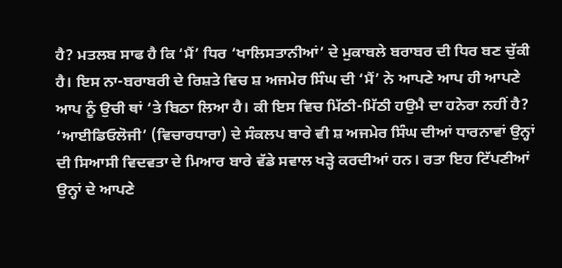ਹੈ? ਮਤਲਬ ਸਾਫ ਹੈ ਕਿ ‘ਮੈਂ’ ਧਿਰ ‘ਖਾਲਿਸਤਾਨੀਆਂ’ ਦੇ ਮੁਕਾਬਲੇ ਬਰਾਬਰ ਦੀ ਧਿਰ ਬਣ ਚੁੱਕੀ ਹੈ। ਇਸ ਨਾ-ਬਰਾਬਰੀ ਦੇ ਰਿਸ਼ਤੇ ਵਿਚ ਸ਼ ਅਜਮੇਰ ਸਿੰਘ ਦੀ ‘ਮੈਂ’ ਨੇ ਆਪਣੇ ਆਪ ਹੀ ਆਪਣੇ ਆਪ ਨੂੰ ਉਚੀ ਥਾਂ ‘ਤੇ ਬਿਠਾ ਲਿਆ ਹੈ। ਕੀ ਇਸ ਵਿਚ ਮਿੱਠੀ-ਮਿੱਠੀ ਹਉਮੈ ਦਾ ਹਨੇਰਾ ਨਹੀਂ ਹੈ?
‘ਆਈਡਿਓਲੋਜੀ’ (ਵਿਚਾਰਧਾਰਾ) ਦੇ ਸੰਕਲਪ ਬਾਰੇ ਵੀ ਸ਼ ਅਜਮੇਰ ਸਿੰਘ ਦੀਆਂ ਧਾਰਨਾਵਾਂ ਉਨ੍ਹਾਂ ਦੀ ਸਿਆਸੀ ਵਿਦਵਤਾ ਦੇ ਮਿਆਰ ਬਾਰੇ ਵੱਡੇ ਸਵਾਲ ਖੜ੍ਹੇ ਕਰਦੀਆਂ ਹਨ। ਰਤਾ ਇਹ ਟਿੱਪਣੀਆਂ ਉਨ੍ਹਾਂ ਦੇ ਆਪਣੇ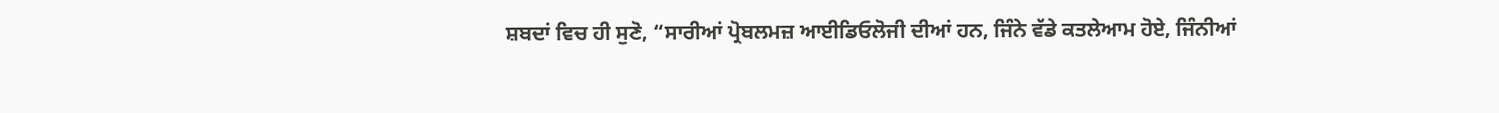ਸ਼ਬਦਾਂ ਵਿਚ ਹੀ ਸੁਣੋ, “ਸਾਰੀਆਂ ਪ੍ਰੋਬਲਮਜ਼ ਆਈਡਿਓਲੋਜੀ ਦੀਆਂ ਹਨ, ਜਿੰਨੇ ਵੱਡੇ ਕਤਲੇਆਮ ਹੋਏ, ਜਿੰਨੀਆਂ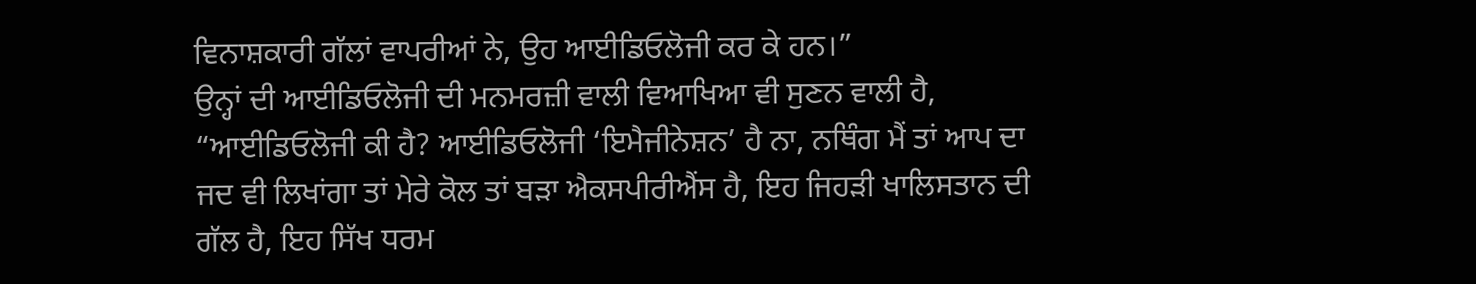ਵਿਨਾਸ਼ਕਾਰੀ ਗੱਲਾਂ ਵਾਪਰੀਆਂ ਨੇ, ਉਹ ਆਈਡਿਓਲੋਜੀ ਕਰ ਕੇ ਹਨ।”
ਉਨ੍ਹਾਂ ਦੀ ਆਈਡਿਓਲੋਜੀ ਦੀ ਮਨਮਰਜ਼ੀ ਵਾਲੀ ਵਿਆਖਿਆ ਵੀ ਸੁਣਨ ਵਾਲੀ ਹੈ, “ਆਈਡਿਓਲੋਜੀ ਕੀ ਹੈ? ਆਈਡਿਓਲੋਜੀ ‘ਇਮੈਜੀਨੇਸ਼ਨ’ ਹੈ ਨਾ, ਨਥਿੰਗ ਮੈਂ ਤਾਂ ਆਪ ਦਾ ਜਦ ਵੀ ਲਿਖਾਂਗਾ ਤਾਂ ਮੇਰੇ ਕੋਲ ਤਾਂ ਬੜਾ ਐਕਸਪੀਰੀਐਂਸ ਹੈ, ਇਹ ਜਿਹੜੀ ਖਾਲਿਸਤਾਨ ਦੀ ਗੱਲ ਹੈ, ਇਹ ਸਿੱਖ ਧਰਮ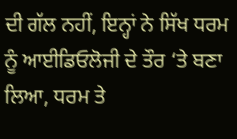ਦੀ ਗੱਲ ਨਹੀਂ, ਇਨ੍ਹਾਂ ਨੇ ਸਿੱਖ ਧਰਮ ਨੂੰ ਆਈਡਿਓਲੋਜੀ ਦੇ ਤੌਰ ‘ਤੇ ਬਣਾ ਲਿਆ, ਧਰਮ ਤੇ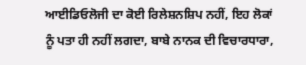ਆਈਡਿਓਲੋਜੀ ਦਾ ਕੋਈ ਰਿਲੇਸ਼ਨਸ਼ਿਪ ਨਹੀਂ, ਇਹ ਲੋਕਾਂ ਨੂੰ ਪਤਾ ਹੀ ਨਹੀਂ ਲਗਦਾ, ਬਾਬੇ ਨਾਨਕ ਦੀ ਵਿਚਾਰਧਾਰਾ,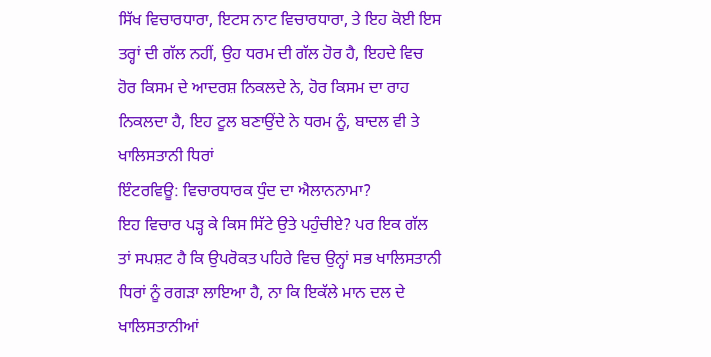ਸਿੱਖ ਵਿਚਾਰਧਾਰਾ, ਇਟਸ ਨਾਟ ਵਿਚਾਰਧਾਰਾ, ਤੇ ਇਹ ਕੋਈ ਇਸ ਤਰ੍ਹਾਂ ਦੀ ਗੱਲ ਨਹੀਂ, ਉਹ ਧਰਮ ਦੀ ਗੱਲ ਹੋਰ ਹੈ, ਇਹਦੇ ਵਿਚ ਹੋਰ ਕਿਸਮ ਦੇ ਆਦਰਸ਼ ਨਿਕਲਦੇ ਨੇ, ਹੋਰ ਕਿਸਮ ਦਾ ਰਾਹ ਨਿਕਲਦਾ ਹੈ, ਇਹ ਟੂਲ ਬਣਾਉਂਦੇ ਨੇ ਧਰਮ ਨੂੰ, ਬਾਦਲ ਵੀ ਤੇ ਖਾਲਿਸਤਾਨੀ ਧਿਰਾਂ
ਇੰਟਰਵਿਊ: ਵਿਚਾਰਧਾਰਕ ਧੁੰਦ ਦਾ ਐਲਾਨਨਾਮਾ?
ਇਹ ਵਿਚਾਰ ਪੜ੍ਹ ਕੇ ਕਿਸ ਸਿੱਟੇ ਉਤੇ ਪਹੁੰਚੀਏ? ਪਰ ਇਕ ਗੱਲ ਤਾਂ ਸਪਸ਼ਟ ਹੈ ਕਿ ਉਪਰੋਕਤ ਪਹਿਰੇ ਵਿਚ ਉਨ੍ਹਾਂ ਸਭ ਖਾਲਿਸਤਾਨੀ ਧਿਰਾਂ ਨੂੰ ਰਗੜਾ ਲਾਇਆ ਹੈ, ਨਾ ਕਿ ਇਕੱਲੇ ਮਾਨ ਦਲ ਦੇ ਖਾਲਿਸਤਾਨੀਆਂ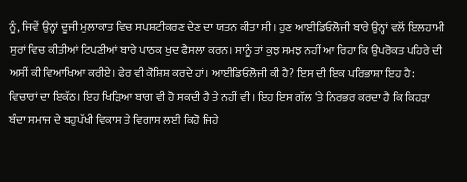ਨੂੰ, ਜਿਵੇਂ ਉਨ੍ਹਾਂ ਦੂਜੀ ਮੁਲਾਕਾਤ ਵਿਚ ਸਪਸ਼ਟੀਕਰਣ ਦੇਣ ਦਾ ਯਤਨ ਕੀਤਾ ਸੀ। ਹੁਣ ਆਈਡਿਓਲੋਜੀ ਬਾਰੇ ਉਨ੍ਹਾਂ ਵਲੋਂ ਇਲਹਾਮੀ ਸੁਰਾਂ ਵਿਚ ਕੀਤੀਆਂ ਟਿਪਣੀਆਂ ਬਾਰੇ ਪਾਠਕ ਖੁਦ ਫੈਸਲਾ ਕਰਨ। ਸਾਨੂੰ ਤਾਂ ਕੁਝ ਸਮਝ ਨਹੀਂ ਆ ਰਿਹਾ ਕਿ ਉਪਰੋਕਤ ਪਹਿਰੇ ਦੀ ਅਸੀਂ ਕੀ ਵਿਆਖਿਆ ਕਰੀਏ। ਫੇਰ ਵੀ ਕੋਸ਼ਿਸ਼ ਕਰਦੇ ਹਾਂ। ਆਈਡਿਓਲੋਜੀ ਕੀ ਹੈ? ਇਸ ਦੀ ਇਕ ਪਰਿਭਾਸ਼ਾ ਇਹ ਹੈ: ਵਿਚਾਰਾਂ ਦਾ ਇਕੱਠ। ਇਹ ਖਿੜਿਆ ਬਾਗ ਵੀ ਹੋ ਸਕਦੀ ਹੈ ਤੇ ਨਹੀਂ ਵੀ। ਇਹ ਇਸ ਗੱਲ ‘ਤੇ ਨਿਰਭਰ ਕਰਦਾ ਹੈ ਕਿ ਕਿਹੜਾ ਬੰਦਾ ਸਮਾਜ ਦੇ ਬਹੁਪੱਖੀ ਵਿਕਾਸ ਤੇ ਵਿਗਾਸ ਲਈ ਕਿਹੋ ਜਿਹੇ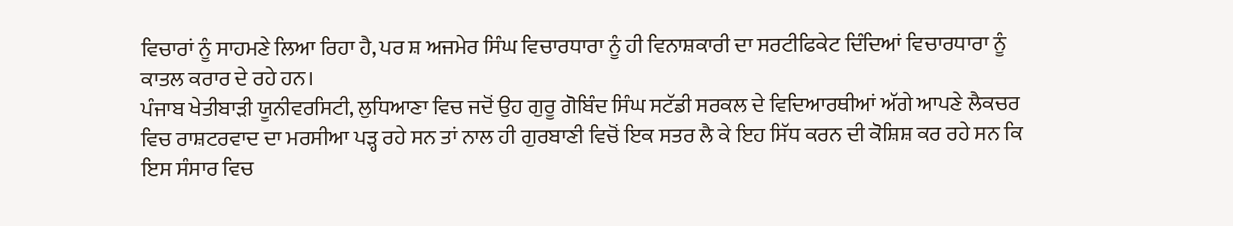ਵਿਚਾਰਾਂ ਨੂੰ ਸਾਹਮਣੇ ਲਿਆ ਰਿਹਾ ਹੈ, ਪਰ ਸ਼ ਅਜਮੇਰ ਸਿੰਘ ਵਿਚਾਰਧਾਰਾ ਨੂੰ ਹੀ ਵਿਨਾਸ਼ਕਾਰੀ ਦਾ ਸਰਟੀਫਿਕੇਟ ਦਿੰਦਿਆਂ ਵਿਚਾਰਧਾਰਾ ਨੂੰ ਕਾਤਲ ਕਰਾਰ ਦੇ ਰਹੇ ਹਨ।
ਪੰਜਾਬ ਖੇਤੀਬਾੜੀ ਯੂਨੀਵਰਸਿਟੀ, ਲੁਧਿਆਣਾ ਵਿਚ ਜਦੋਂ ਉਹ ਗੁਰੂ ਗੋਬਿੰਦ ਸਿੰਘ ਸਟੱਡੀ ਸਰਕਲ ਦੇ ਵਿਦਿਆਰਥੀਆਂ ਅੱਗੇ ਆਪਣੇ ਲੈਕਚਰ ਵਿਚ ਰਾਸ਼ਟਰਵਾਦ ਦਾ ਮਰਸੀਆ ਪੜ੍ਹ ਰਹੇ ਸਨ ਤਾਂ ਨਾਲ ਹੀ ਗੁਰਬਾਣੀ ਵਿਚੋਂ ਇਕ ਸਤਰ ਲੈ ਕੇ ਇਹ ਸਿੱਧ ਕਰਨ ਦੀ ਕੋਸ਼ਿਸ਼ ਕਰ ਰਹੇ ਸਨ ਕਿ ਇਸ ਸੰਸਾਰ ਵਿਚ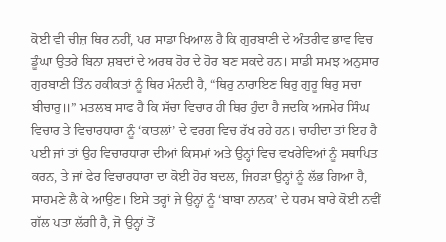ਕੋਈ ਵੀ ਚੀਜ਼ ਥਿਰ ਨਹੀਂ, ਪਰ ਸਾਡਾ ਖਿਆਲ ਹੈ ਕਿ ਗੁਰਬਾਣੀ ਦੇ ਅੰਤਰੀਵ ਭਾਵ ਵਿਚ ਡੂੰਘਾ ਉਤਰੇ ਬਿਨਾ ਸ਼ਬਦਾਂ ਦੇ ਅਰਥ ਹੋਰ ਦੇ ਹੋਰ ਬਣ ਸਕਦੇ ਹਨ। ਸਾਡੀ ਸਮਝ ਅਨੁਸਾਰ ਗੁਰਬਾਣੀ ਤਿੰਨ ਹਕੀਕਤਾਂ ਨੂੰ ਥਿਰ ਮੰਨਦੀ ਹੈ, “ਥਿਰੁ ਨਾਰਾਇਣ ਥਿਰੁ ਗੁਰੂ ਥਿਰੁ ਸਚਾ ਬੀਚਾਰੁ॥” ਮਤਲਬ ਸਾਫ ਹੈ ਕਿ ਸੱਚਾ ਵਿਚਾਰ ਹੀ ਥਿਰ ਹੁੰਦਾ ਹੈ ਜਦਕਿ ਅਜਮੇਰ ਸਿੰਘ ਵਿਚਾਰ ਤੇ ਵਿਚਾਰਧਾਰਾ ਨੂੰ ‘ਕਾਤਲਾਂ’ ਦੇ ਵਰਗ ਵਿਚ ਰੱਖ ਰਹੇ ਹਨ। ਚਾਹੀਦਾ ਤਾਂ ਇਹ ਹੈ ਪਈ ਜਾਂ ਤਾਂ ਉਹ ਵਿਚਾਰਧਾਰਾ ਦੀਆਂ ਕਿਸਮਾਂ ਅਤੇ ਉਨ੍ਹਾਂ ਵਿਚ ਵਖਰੇਵਿਆਂ ਨੂੰ ਸਥਾਪਿਤ ਕਰਨ, ਤੇ ਜਾਂ ਫੇਰ ਵਿਚਾਰਧਾਰਾ ਦਾ ਕੋਈ ਹੋਰ ਬਦਲ, ਜਿਹੜਾ ਉਨ੍ਹਾਂ ਨੂੰ ਲੱਭ ਗਿਆ ਹੈ, ਸਾਹਮਣੇ ਲੈ ਕੇ ਆਉਣ। ਇਸੇ ਤਰ੍ਹਾਂ ਜੇ ਉਨ੍ਹਾਂ ਨੂੰ ‘ਬਾਬਾ ਨਾਨਕ’ ਦੇ ਧਰਮ ਬਾਰੇ ਕੋਈ ਨਵੀਂ ਗੱਲ ਪਤਾ ਲੱਗੀ ਹੈ, ਜੋ ਉਨ੍ਹਾਂ ਤੋਂ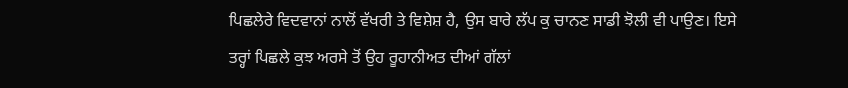ਪਿਛਲੇਰੇ ਵਿਦਵਾਨਾਂ ਨਾਲੋਂ ਵੱਖਰੀ ਤੇ ਵਿਸ਼ੇਸ਼ ਹੈ, ਉਸ ਬਾਰੇ ਲੱਪ ਕੁ ਚਾਨਣ ਸਾਡੀ ਝੋਲੀ ਵੀ ਪਾਉਣ। ਇਸੇ ਤਰ੍ਹਾਂ ਪਿਛਲੇ ਕੁਝ ਅਰਸੇ ਤੋਂ ਉਹ ਰੂਹਾਨੀਅਤ ਦੀਆਂ ਗੱਲਾਂ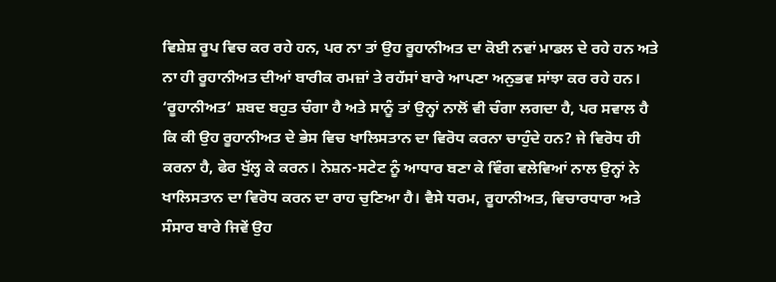ਵਿਸ਼ੇਸ਼ ਰੂਪ ਵਿਚ ਕਰ ਰਹੇ ਹਨ, ਪਰ ਨਾ ਤਾਂ ਉਹ ਰੂਹਾਨੀਅਤ ਦਾ ਕੋਈ ਨਵਾਂ ਮਾਡਲ ਦੇ ਰਹੇ ਹਨ ਅਤੇ ਨਾ ਹੀ ਰੂਹਾਨੀਅਤ ਦੀਆਂ ਬਾਰੀਕ ਰਮਜ਼ਾਂ ਤੇ ਰਹੱਸਾਂ ਬਾਰੇ ਆਪਣਾ ਅਨੁਭਵ ਸਾਂਝਾ ਕਰ ਰਹੇ ਹਨ।
‘ਰੂਹਾਨੀਅਤ’ ਸ਼ਬਦ ਬਹੁਤ ਚੰਗਾ ਹੈ ਅਤੇ ਸਾਨੂੰ ਤਾਂ ਉਨ੍ਹਾਂ ਨਾਲੋਂ ਵੀ ਚੰਗਾ ਲਗਦਾ ਹੈ, ਪਰ ਸਵਾਲ ਹੈ ਕਿ ਕੀ ਉਹ ਰੂਹਾਨੀਅਤ ਦੇ ਭੇਸ ਵਿਚ ਖਾਲਿਸਤਾਨ ਦਾ ਵਿਰੋਧ ਕਰਨਾ ਚਾਹੁੰਦੇ ਹਨ? ਜੇ ਵਿਰੋਧ ਹੀ ਕਰਨਾ ਹੈ, ਫੇਰ ਖੁੱਲ੍ਹ ਕੇ ਕਰਨ। ਨੇਸ਼ਨ-ਸਟੇਟ ਨੂੰ ਆਧਾਰ ਬਣਾ ਕੇ ਵਿੰਗ ਵਲੇਵਿਆਂ ਨਾਲ ਉਨ੍ਹਾਂ ਨੇ ਖਾਲਿਸਤਾਨ ਦਾ ਵਿਰੋਧ ਕਰਨ ਦਾ ਰਾਹ ਚੁਣਿਆ ਹੈ। ਵੈਸੇ ਧਰਮ, ਰੂਹਾਨੀਅਤ, ਵਿਚਾਰਧਾਰਾ ਅਤੇ ਸੰਸਾਰ ਬਾਰੇ ਜਿਵੇਂ ਉਹ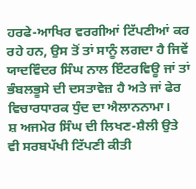ਹਰਫੇ-ਆਖਿਰ ਵਰਗੀਆਂ ਟਿੱਪਣੀਆਂ ਕਰ ਰਹੇ ਹਨ, ਉਸ ਤੋਂ ਤਾਂ ਸਾਨੂੰ ਲਗਦਾ ਹੈ ਜਿਵੇਂ ਯਾਦਵਿੰਦਰ ਸਿੰਘ ਨਾਲ ਇੰਟਰਵਿਊ ਜਾਂ ਤਾਂ ਭੰਬਲਭੂਸੇ ਦੀ ਦਸਤਾਵੇਜ਼ ਹੈ ਅਤੇ ਜਾਂ ਫੇਰ ਵਿਚਾਰਧਾਰਕ ਧੁੰਦ ਦਾ ਐਲਾਨਨਾਮਾ।
ਸ਼ ਅਜਮੇਰ ਸਿੰਘ ਦੀ ਲਿਖਣ-ਸ਼ੈਲੀ ਉਤੇ ਵੀ ਸਰਬਪੱਖੀ ਟਿੱਪਣੀ ਕੀਤੀ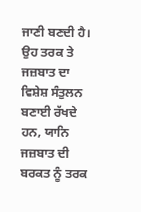ਜਾਣੀ ਬਣਦੀ ਹੈ। ਉਹ ਤਰਕ ਤੇ ਜਜ਼ਬਾਤ ਦਾ ਵਿਸ਼ੇਸ਼ ਸੰਤੁਲਨ ਬਣਾਈ ਰੱਖਦੇ ਹਨ, ਯਾਨਿ ਜਜ਼ਬਾਤ ਦੀ ਬਰਕਤ ਨੂੰ ਤਰਕ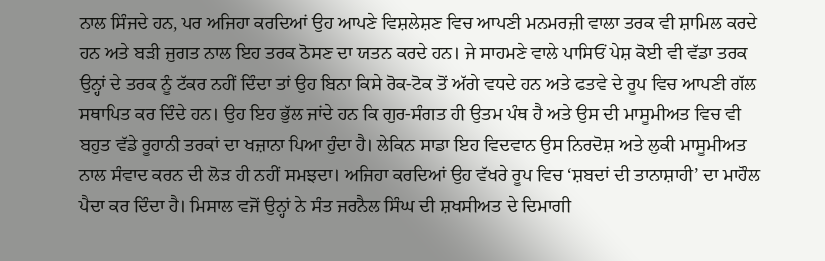ਨਾਲ ਸਿੰਜਦੇ ਹਨ, ਪਰ ਅਜਿਹਾ ਕਰਦਿਆਂ ਉਹ ਆਪਣੇ ਵਿਸ਼ਲੇਸ਼ਣ ਵਿਚ ਆਪਣੀ ਮਨਮਰਜ਼ੀ ਵਾਲਾ ਤਰਕ ਵੀ ਸ਼ਾਮਿਲ ਕਰਦੇ ਹਨ ਅਤੇ ਬੜੀ ਜੁਗਤ ਨਾਲ ਇਹ ਤਰਕ ਠੋਸਣ ਦਾ ਯਤਨ ਕਰਦੇ ਹਨ। ਜੇ ਸਾਹਮਣੇ ਵਾਲੇ ਪਾਸਿਓਂ ਪੇਸ਼ ਕੋਈ ਵੀ ਵੱਡਾ ਤਰਕ ਉਨ੍ਹਾਂ ਦੇ ਤਰਕ ਨੂੰ ਟੱਕਰ ਨਹੀਂ ਦਿੰਦਾ ਤਾਂ ਉਹ ਬਿਨਾ ਕਿਸੇ ਰੋਕ-ਟੋਕ ਤੋਂ ਅੱਗੇ ਵਧਦੇ ਹਨ ਅਤੇ ਫਤਵੇ ਦੇ ਰੂਪ ਵਿਚ ਆਪਣੀ ਗੱਲ ਸਥਾਪਿਤ ਕਰ ਦਿੰਦੇ ਹਨ। ਉਹ ਇਹ ਭੁੱਲ ਜਾਂਦੇ ਹਨ ਕਿ ਗੁਰ-ਸੰਗਤ ਹੀ ਉਤਮ ਪੰਥ ਹੈ ਅਤੇ ਉਸ ਦੀ ਮਾਸੂਮੀਅਤ ਵਿਚ ਵੀ ਬਹੁਤ ਵੱਡੇ ਰੂਹਾਨੀ ਤਰਕਾਂ ਦਾ ਖਜ਼ਾਨਾ ਪਿਆ ਹੁੰਦਾ ਹੈ। ਲੇਕਿਨ ਸਾਡਾ ਇਹ ਵਿਦਵਾਨ ਉਸ ਨਿਰਦੋਸ਼ ਅਤੇ ਲੁਕੀ ਮਾਸੂਮੀਅਤ ਨਾਲ ਸੰਵਾਦ ਕਰਨ ਦੀ ਲੋੜ ਹੀ ਨਹੀਂ ਸਮਝਦਾ। ਅਜਿਹਾ ਕਰਦਿਆਂ ਉਹ ਵੱਖਰੇ ਰੂਪ ਵਿਚ ‘ਸ਼ਬਦਾਂ ਦੀ ਤਾਨਾਸ਼ਾਹੀ’ ਦਾ ਮਾਹੌਲ ਪੈਦਾ ਕਰ ਦਿੰਦਾ ਹੈ। ਮਿਸਾਲ ਵਜੋਂ ਉਨ੍ਹਾਂ ਨੇ ਸੰਤ ਜਰਨੈਲ ਸਿੰਘ ਦੀ ਸ਼ਖਸੀਅਤ ਦੇ ਦਿਮਾਗੀ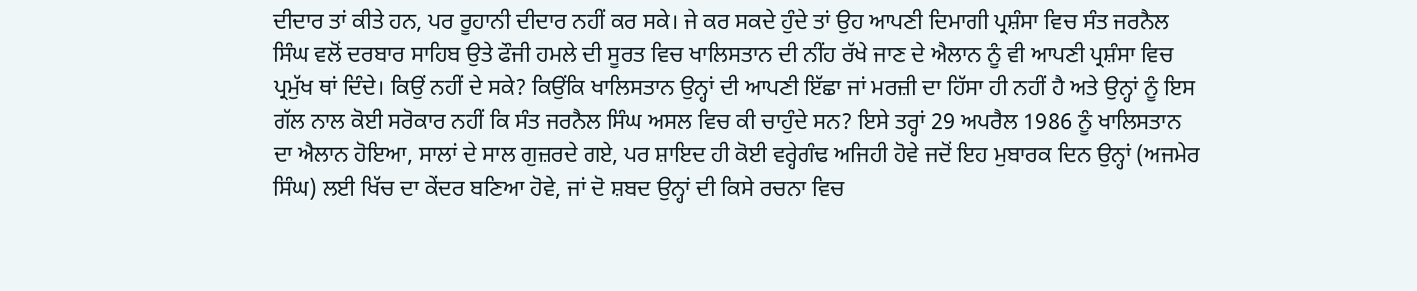ਦੀਦਾਰ ਤਾਂ ਕੀਤੇ ਹਨ, ਪਰ ਰੂਹਾਨੀ ਦੀਦਾਰ ਨਹੀਂ ਕਰ ਸਕੇ। ਜੇ ਕਰ ਸਕਦੇ ਹੁੰਦੇ ਤਾਂ ਉਹ ਆਪਣੀ ਦਿਮਾਗੀ ਪ੍ਰਸ਼ੰਸਾ ਵਿਚ ਸੰਤ ਜਰਨੈਲ ਸਿੰਘ ਵਲੋਂ ਦਰਬਾਰ ਸਾਹਿਬ ਉਤੇ ਫੌਜੀ ਹਮਲੇ ਦੀ ਸੂਰਤ ਵਿਚ ਖਾਲਿਸਤਾਨ ਦੀ ਨੀਂਹ ਰੱਖੇ ਜਾਣ ਦੇ ਐਲਾਨ ਨੂੰ ਵੀ ਆਪਣੀ ਪ੍ਰਸ਼ੰਸਾ ਵਿਚ ਪ੍ਰਮੁੱਖ ਥਾਂ ਦਿੰਦੇ। ਕਿਉਂ ਨਹੀਂ ਦੇ ਸਕੇ? ਕਿਉਂਕਿ ਖਾਲਿਸਤਾਨ ਉਨ੍ਹਾਂ ਦੀ ਆਪਣੀ ਇੱਛਾ ਜਾਂ ਮਰਜ਼ੀ ਦਾ ਹਿੱਸਾ ਹੀ ਨਹੀਂ ਹੈ ਅਤੇ ਉਨ੍ਹਾਂ ਨੂੰ ਇਸ ਗੱਲ ਨਾਲ ਕੋਈ ਸਰੋਕਾਰ ਨਹੀਂ ਕਿ ਸੰਤ ਜਰਨੈਲ ਸਿੰਘ ਅਸਲ ਵਿਚ ਕੀ ਚਾਹੁੰਦੇ ਸਨ? ਇਸੇ ਤਰ੍ਹਾਂ 29 ਅਪਰੈਲ 1986 ਨੂੰ ਖਾਲਿਸਤਾਨ ਦਾ ਐਲਾਨ ਹੋਇਆ, ਸਾਲਾਂ ਦੇ ਸਾਲ ਗੁਜ਼ਰਦੇ ਗਏ, ਪਰ ਸ਼ਾਇਦ ਹੀ ਕੋਈ ਵਰ੍ਹੇਗੰਢ ਅਜਿਹੀ ਹੋਵੇ ਜਦੋਂ ਇਹ ਮੁਬਾਰਕ ਦਿਨ ਉਨ੍ਹਾਂ (ਅਜਮੇਰ ਸਿੰਘ) ਲਈ ਖਿੱਚ ਦਾ ਕੇਂਦਰ ਬਣਿਆ ਹੋਵੇ, ਜਾਂ ਦੋ ਸ਼ਬਦ ਉਨ੍ਹਾਂ ਦੀ ਕਿਸੇ ਰਚਨਾ ਵਿਚ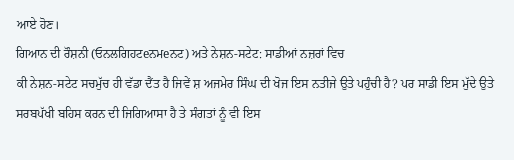ਆਏ ਹੋਣ।
ਗਿਆਨ ਦੀ ਰੌਸ਼ਨੀ (ਓਨਲਗਿਹਟeਨਮeਨਟ) ਅਤੇ ਨੇਸ਼ਨ-ਸਟੇਟ: ਸਾਡੀਆਂ ਨਜ਼ਰਾਂ ਵਿਚ
ਕੀ ਨੇਸ਼ਨ-ਸਟੇਟ ਸਚਮੁੱਚ ਹੀ ਵੱਡਾ ਦੈਂਤ ਹੈ ਜਿਵੇਂ ਸ਼ ਅਜਮੇਰ ਸਿੰਘ ਦੀ ਖੋਜ ਇਸ ਨਤੀਜੇ ਉਤੇ ਪਹੁੰਚੀ ਹੈ? ਪਰ ਸਾਡੀ ਇਸ ਮੁੱਦੇ ਉਤੇ ਸਰਬਪੱਖੀ ਬਹਿਸ ਕਰਨ ਦੀ ਜਿਗਿਆਸਾ ਹੈ ਤੇ ਸੰਗਤਾਂ ਨੂੰ ਵੀ ਇਸ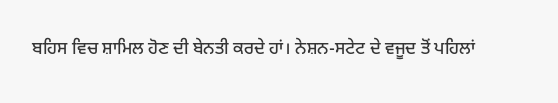ਬਹਿਸ ਵਿਚ ਸ਼ਾਮਿਲ ਹੋਣ ਦੀ ਬੇਨਤੀ ਕਰਦੇ ਹਾਂ। ਨੇਸ਼ਨ-ਸਟੇਟ ਦੇ ਵਜੂਦ ਤੋਂ ਪਹਿਲਾਂ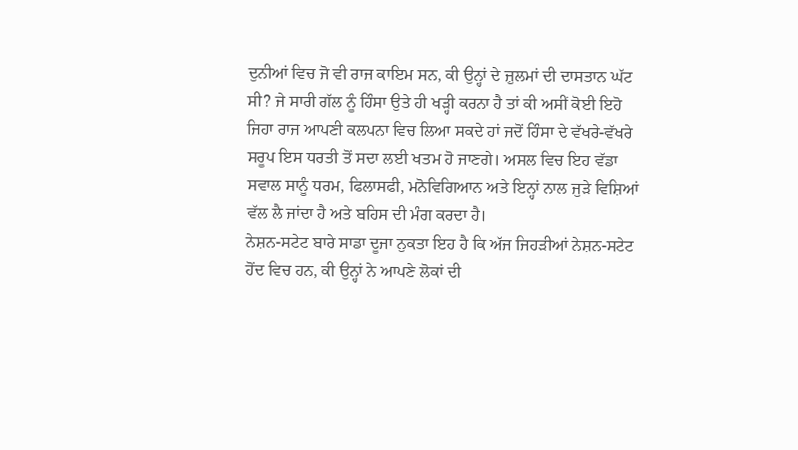ਦੁਨੀਆਂ ਵਿਚ ਜੋ ਵੀ ਰਾਜ ਕਾਇਮ ਸਨ, ਕੀ ਉਨ੍ਹਾਂ ਦੇ ਜ਼ੁਲਮਾਂ ਦੀ ਦਾਸਤਾਨ ਘੱਟ ਸੀ? ਜੇ ਸਾਰੀ ਗੱਲ ਨੂੰ ਹਿੰਸਾ ਉਤੇ ਹੀ ਖੜ੍ਹੀ ਕਰਨਾ ਹੈ ਤਾਂ ਕੀ ਅਸੀਂ ਕੋਈ ਇਹੋ ਜਿਹਾ ਰਾਜ ਆਪਣੀ ਕਲਪਨਾ ਵਿਚ ਲਿਆ ਸਕਦੇ ਹਾਂ ਜਦੋਂ ਹਿੰਸਾ ਦੇ ਵੱਖਰੇ-ਵੱਖਰੇ ਸਰੂਪ ਇਸ ਧਰਤੀ ਤੋਂ ਸਦਾ ਲਈ ਖਤਮ ਹੋ ਜਾਣਗੇ। ਅਸਲ ਵਿਚ ਇਹ ਵੱਡਾ ਸਵਾਲ ਸਾਨੂੰ ਧਰਮ, ਫਿਲਾਸਫੀ, ਮਨੋਵਿਗਿਆਨ ਅਤੇ ਇਨ੍ਹਾਂ ਨਾਲ ਜੁੜੇ ਵਿਸ਼ਿਆਂ ਵੱਲ ਲੈ ਜਾਂਦਾ ਹੈ ਅਤੇ ਬਹਿਸ ਦੀ ਮੰਗ ਕਰਦਾ ਹੈ।
ਨੇਸ਼ਨ-ਸਟੇਟ ਬਾਰੇ ਸਾਡਾ ਦੂਜਾ ਨੁਕਤਾ ਇਹ ਹੈ ਕਿ ਅੱਜ ਜਿਹੜੀਆਂ ਨੇਸ਼ਨ-ਸਟੇਟ ਹੋਂਦ ਵਿਚ ਹਨ, ਕੀ ਉਨ੍ਹਾਂ ਨੇ ਆਪਣੇ ਲੋਕਾਂ ਦੀ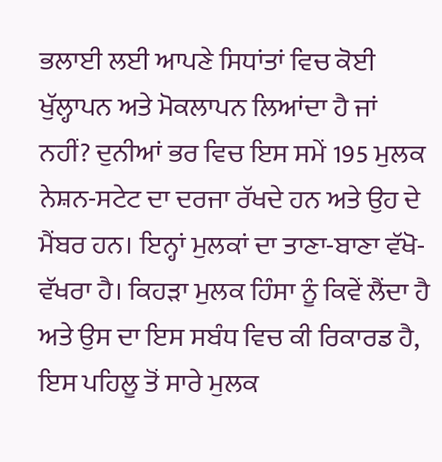ਭਲਾਈ ਲਈ ਆਪਣੇ ਸਿਧਾਂਤਾਂ ਵਿਚ ਕੋਈ ਖੁੱਲ੍ਹਾਪਨ ਅਤੇ ਮੋਕਲਾਪਨ ਲਿਆਂਦਾ ਹੈ ਜਾਂ ਨਹੀਂ? ਦੁਨੀਆਂ ਭਰ ਵਿਚ ਇਸ ਸਮੇਂ 195 ਮੁਲਕ ਨੇਸ਼ਨ-ਸਟੇਟ ਦਾ ਦਰਜਾ ਰੱਖਦੇ ਹਨ ਅਤੇ ਉਹ ਦੇ ਮੈਂਬਰ ਹਨ। ਇਨ੍ਹਾਂ ਮੁਲਕਾਂ ਦਾ ਤਾਣਾ-ਬਾਣਾ ਵੱਖੋ-ਵੱਖਰਾ ਹੈ। ਕਿਹੜਾ ਮੁਲਕ ਹਿੰਸਾ ਨੂੰ ਕਿਵੇਂ ਲੈਂਦਾ ਹੈ ਅਤੇ ਉਸ ਦਾ ਇਸ ਸਬੰਧ ਵਿਚ ਕੀ ਰਿਕਾਰਡ ਹੈ, ਇਸ ਪਹਿਲੂ ਤੋਂ ਸਾਰੇ ਮੁਲਕ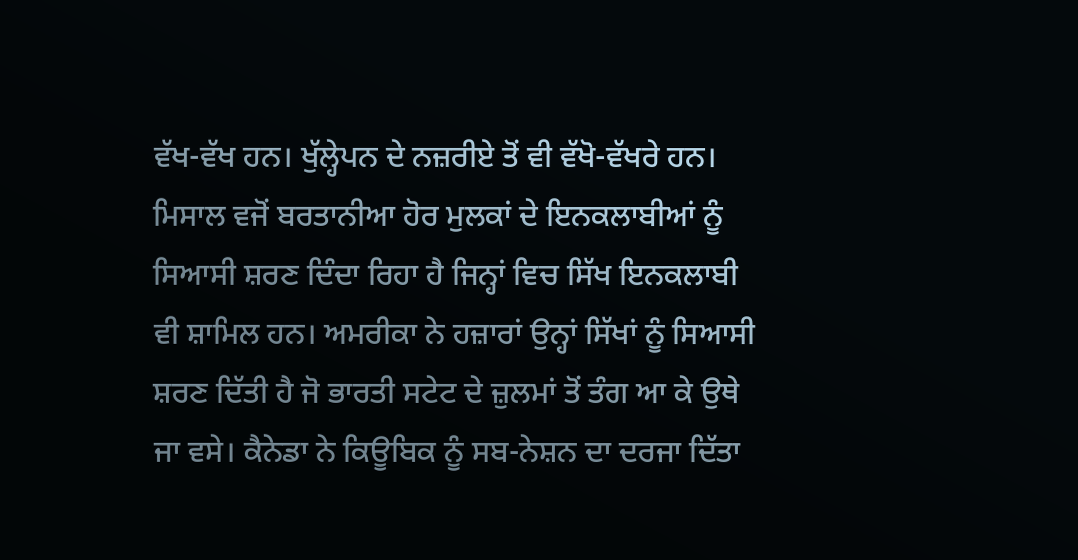ਵੱਖ-ਵੱਖ ਹਨ। ਖੁੱਲ੍ਹੇਪਨ ਦੇ ਨਜ਼ਰੀਏ ਤੋਂ ਵੀ ਵੱਖੋ-ਵੱਖਰੇ ਹਨ। ਮਿਸਾਲ ਵਜੋਂ ਬਰਤਾਨੀਆ ਹੋਰ ਮੁਲਕਾਂ ਦੇ ਇਨਕਲਾਬੀਆਂ ਨੂੰ ਸਿਆਸੀ ਸ਼ਰਣ ਦਿੰਦਾ ਰਿਹਾ ਹੈ ਜਿਨ੍ਹਾਂ ਵਿਚ ਸਿੱਖ ਇਨਕਲਾਬੀ ਵੀ ਸ਼ਾਮਿਲ ਹਨ। ਅਮਰੀਕਾ ਨੇ ਹਜ਼ਾਰਾਂ ਉਨ੍ਹਾਂ ਸਿੱਖਾਂ ਨੂੰ ਸਿਆਸੀ ਸ਼ਰਣ ਦਿੱਤੀ ਹੈ ਜੋ ਭਾਰਤੀ ਸਟੇਟ ਦੇ ਜ਼ੁਲਮਾਂ ਤੋਂ ਤੰਗ ਆ ਕੇ ਉਥੇ ਜਾ ਵਸੇ। ਕੈਨੇਡਾ ਨੇ ਕਿਊਬਿਕ ਨੂੰ ਸਬ-ਨੇਸ਼ਨ ਦਾ ਦਰਜਾ ਦਿੱਤਾ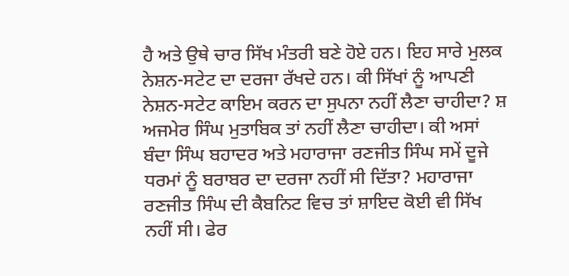ਹੈ ਅਤੇ ਉਥੇ ਚਾਰ ਸਿੱਖ ਮੰਤਰੀ ਬਣੇ ਹੋਏ ਹਨ। ਇਹ ਸਾਰੇ ਮੁਲਕ ਨੇਸ਼ਨ-ਸਟੇਟ ਦਾ ਦਰਜਾ ਰੱਖਦੇ ਹਨ। ਕੀ ਸਿੱਖਾਂ ਨੂੰ ਆਪਣੀ ਨੇਸ਼ਨ-ਸਟੇਟ ਕਾਇਮ ਕਰਨ ਦਾ ਸੁਪਨਾ ਨਹੀਂ ਲੈਣਾ ਚਾਹੀਦਾ? ਸ਼ ਅਜਮੇਰ ਸਿੰਘ ਮੁਤਾਬਿਕ ਤਾਂ ਨਹੀਂ ਲੈਣਾ ਚਾਹੀਦਾ। ਕੀ ਅਸਾਂ ਬੰਦਾ ਸਿੰਘ ਬਹਾਦਰ ਅਤੇ ਮਹਾਰਾਜਾ ਰਣਜੀਤ ਸਿੰਘ ਸਮੇਂ ਦੂਜੇ ਧਰਮਾਂ ਨੂੰ ਬਰਾਬਰ ਦਾ ਦਰਜਾ ਨਹੀਂ ਸੀ ਦਿੱਤਾ? ਮਹਾਰਾਜਾ ਰਣਜੀਤ ਸਿੰਘ ਦੀ ਕੈਬਨਿਟ ਵਿਚ ਤਾਂ ਸ਼ਾਇਦ ਕੋਈ ਵੀ ਸਿੱਖ ਨਹੀਂ ਸੀ। ਫੇਰ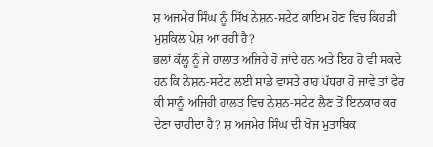ਸ਼ ਅਜਮੇਰ ਸਿੰਘ ਨੂੰ ਸਿੱਖ ਨੇਸ਼ਨ-ਸਟੇਟ ਕਾਇਮ ਹੋਣ ਵਿਚ ਕਿਹੜੀ ਮੁਸ਼ਕਿਲ ਪੇਸ਼ ਆ ਰਹੀ ਹੈ?
ਭਲਾਂ ਕੱਲ੍ਹ ਨੂੰ ਜੇ ਹਾਲਾਤ ਅਜਿਹੇ ਹੋ ਜਾਂਦੇ ਹਨ ਅਤੇ ਇਹ ਹੋ ਵੀ ਸਕਦੇ ਹਨ ਕਿ ਨੇਸ਼ਨ-ਸਟੇਟ ਲਈ ਸਾਡੇ ਵਾਸਤੇ ਰਾਹ ਪੱਧਰਾ ਹੋ ਜਾਵੇ ਤਾਂ ਫੇਰ ਕੀ ਸਾਨੂੰ ਅਜਿਹੀ ਹਾਲਤ ਵਿਚ ਨੇਸ਼ਨ-ਸਟੇਟ ਲੈਣ ਤੋਂ ਇਨਕਾਰ ਕਰ ਦੇਣਾ ਚਾਹੀਦਾ ਹੈ? ਸ਼ ਅਜਮੇਰ ਸਿੰਘ ਦੀ ਖੋਜ ਮੁਤਾਬਿਕ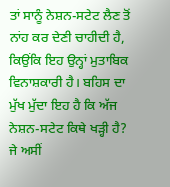ਤਾਂ ਸਾਨੂੰ ਨੇਸ਼ਨ-ਸਟੇਟ ਲੈਣ ਤੋਂ ਨਾਂਹ ਕਰ ਦੇਣੀ ਚਾਹੀਦੀ ਹੈ, ਕਿਉਂਕਿ ਇਹ ਉਨ੍ਹਾਂ ਮੁਤਾਬਿਕ ਵਿਨਾਸ਼ਕਾਰੀ ਹੈ। ਬਹਿਸ ਦਾ ਮੁੱਖ ਮੁੱਦਾ ਇਹ ਹੈ ਕਿ ਅੱਜ ਨੇਸ਼ਨ-ਸਟੇਟ ਕਿਥੇ ਖੜ੍ਹੀ ਹੈ? ਜੇ ਅਸੀਂ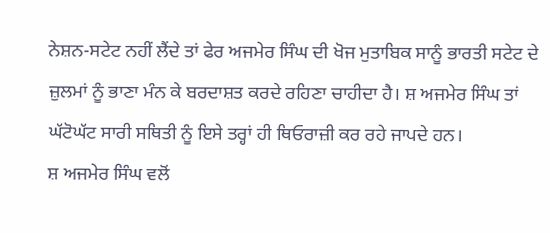ਨੇਸ਼ਨ-ਸਟੇਟ ਨਹੀਂ ਲੈਂਦੇ ਤਾਂ ਫੇਰ ਅਜਮੇਰ ਸਿੰਘ ਦੀ ਖੋਜ ਮੁਤਾਬਿਕ ਸਾਨੂੰ ਭਾਰਤੀ ਸਟੇਟ ਦੇ ਜ਼ੁਲਮਾਂ ਨੂੰ ਭਾਣਾ ਮੰਨ ਕੇ ਬਰਦਾਸ਼ਤ ਕਰਦੇ ਰਹਿਣਾ ਚਾਹੀਦਾ ਹੈ। ਸ਼ ਅਜਮੇਰ ਸਿੰਘ ਤਾਂ ਘੱਟੋਘੱਟ ਸਾਰੀ ਸਥਿਤੀ ਨੂੰ ਇਸੇ ਤਰ੍ਹਾਂ ਹੀ ਥਿਓਰਾਜ਼ੀ ਕਰ ਰਹੇ ਜਾਪਦੇ ਹਨ।
ਸ਼ ਅਜਮੇਰ ਸਿੰਘ ਵਲੋਂ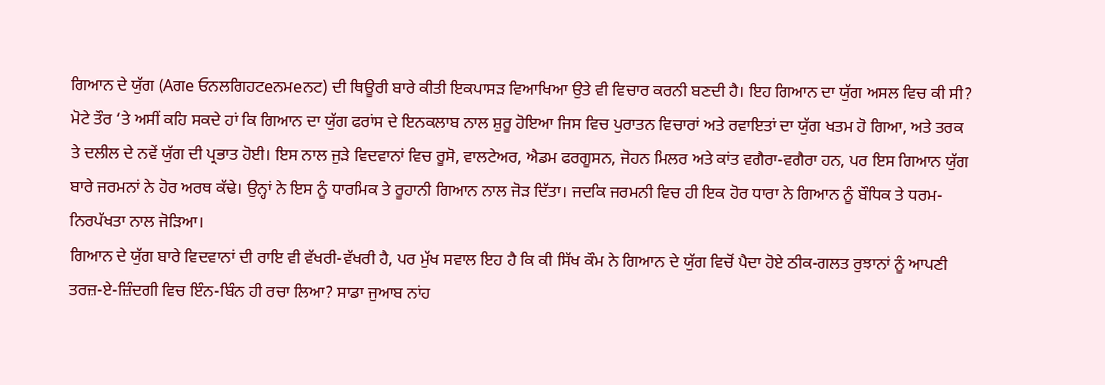ਗਿਆਨ ਦੇ ਯੁੱਗ (Aਗe ਓਨਲਗਿਹਟeਨਮeਨਟ) ਦੀ ਥਿਊਰੀ ਬਾਰੇ ਕੀਤੀ ਇਕਪਾਸੜ ਵਿਆਖਿਆ ਉਤੇ ਵੀ ਵਿਚਾਰ ਕਰਨੀ ਬਣਦੀ ਹੈ। ਇਹ ਗਿਆਨ ਦਾ ਯੁੱਗ ਅਸਲ ਵਿਚ ਕੀ ਸੀ? ਮੋਟੇ ਤੌਰ ‘ਤੇ ਅਸੀਂ ਕਹਿ ਸਕਦੇ ਹਾਂ ਕਿ ਗਿਆਨ ਦਾ ਯੁੱਗ ਫਰਾਂਸ ਦੇ ਇਨਕਲਾਬ ਨਾਲ ਸ਼ੁਰੂ ਹੋਇਆ ਜਿਸ ਵਿਚ ਪੁਰਾਤਨ ਵਿਚਾਰਾਂ ਅਤੇ ਰਵਾਇਤਾਂ ਦਾ ਯੁੱਗ ਖਤਮ ਹੋ ਗਿਆ, ਅਤੇ ਤਰਕ ਤੇ ਦਲੀਲ ਦੇ ਨਵੇਂ ਯੁੱਗ ਦੀ ਪ੍ਰਭਾਤ ਹੋਈ। ਇਸ ਨਾਲ ਜੁੜੇ ਵਿਦਵਾਨਾਂ ਵਿਚ ਰੂਸੋ, ਵਾਲਟੇਅਰ, ਐਡਮ ਫਰਗੂਸਨ, ਜੋਹਨ ਮਿਲਰ ਅਤੇ ਕਾਂਤ ਵਗੈਰਾ-ਵਗੈਰਾ ਹਨ, ਪਰ ਇਸ ਗਿਆਨ ਯੁੱਗ ਬਾਰੇ ਜਰਮਨਾਂ ਨੇ ਹੋਰ ਅਰਥ ਕੱਢੇ। ਉਨ੍ਹਾਂ ਨੇ ਇਸ ਨੂੰ ਧਾਰਮਿਕ ਤੇ ਰੂਹਾਨੀ ਗਿਆਨ ਨਾਲ ਜੋੜ ਦਿੱਤਾ। ਜਦਕਿ ਜਰਮਨੀ ਵਿਚ ਹੀ ਇਕ ਹੋਰ ਧਾਰਾ ਨੇ ਗਿਆਨ ਨੂੰ ਬੌਧਿਕ ਤੇ ਧਰਮ-ਨਿਰਪੱਖਤਾ ਨਾਲ ਜੋੜਿਆ।
ਗਿਆਨ ਦੇ ਯੁੱਗ ਬਾਰੇ ਵਿਦਵਾਨਾਂ ਦੀ ਰਾਇ ਵੀ ਵੱਖਰੀ-ਵੱਖਰੀ ਹੈ, ਪਰ ਮੁੱਖ ਸਵਾਲ ਇਹ ਹੈ ਕਿ ਕੀ ਸਿੱਖ ਕੌਮ ਨੇ ਗਿਆਨ ਦੇ ਯੁੱਗ ਵਿਚੋਂ ਪੈਦਾ ਹੋਏ ਠੀਕ-ਗਲਤ ਰੁਝਾਨਾਂ ਨੂੰ ਆਪਣੀ ਤਰਜ਼-ਏ-ਜ਼ਿੰਦਗੀ ਵਿਚ ਇੰਨ-ਬਿੰਨ ਹੀ ਰਚਾ ਲਿਆ? ਸਾਡਾ ਜੁਆਬ ਨਾਂਹ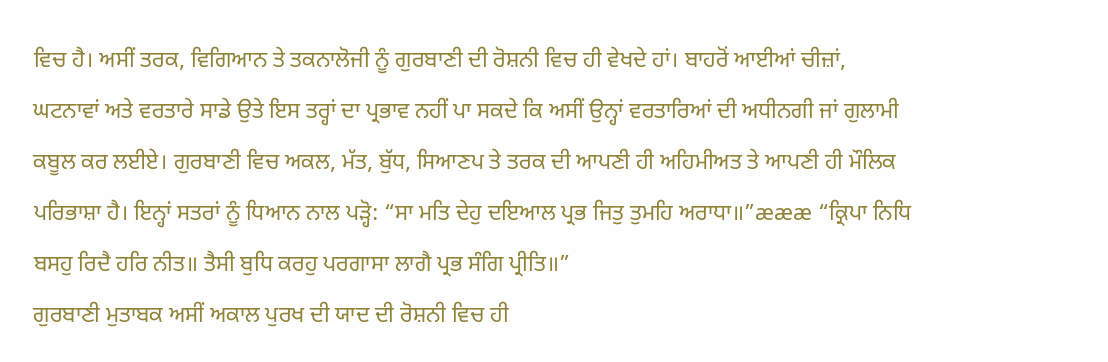ਵਿਚ ਹੈ। ਅਸੀਂ ਤਰਕ, ਵਿਗਿਆਨ ਤੇ ਤਕਨਾਲੋਜੀ ਨੂੰ ਗੁਰਬਾਣੀ ਦੀ ਰੋਸ਼ਨੀ ਵਿਚ ਹੀ ਵੇਖਦੇ ਹਾਂ। ਬਾਹਰੋਂ ਆਈਆਂ ਚੀਜ਼ਾਂ, ਘਟਨਾਵਾਂ ਅਤੇ ਵਰਤਾਰੇ ਸਾਡੇ ਉਤੇ ਇਸ ਤਰ੍ਹਾਂ ਦਾ ਪ੍ਰਭਾਵ ਨਹੀਂ ਪਾ ਸਕਦੇ ਕਿ ਅਸੀਂ ਉਨ੍ਹਾਂ ਵਰਤਾਰਿਆਂ ਦੀ ਅਧੀਨਗੀ ਜਾਂ ਗੁਲਾਮੀ ਕਬੂਲ ਕਰ ਲਈਏ। ਗੁਰਬਾਣੀ ਵਿਚ ਅਕਲ, ਮੱਤ, ਬੁੱਧ, ਸਿਆਣਪ ਤੇ ਤਰਕ ਦੀ ਆਪਣੀ ਹੀ ਅਹਿਮੀਅਤ ਤੇ ਆਪਣੀ ਹੀ ਮੌਲਿਕ ਪਰਿਭਾਸ਼ਾ ਹੈ। ਇਨ੍ਹਾਂ ਸਤਰਾਂ ਨੂੰ ਧਿਆਨ ਨਾਲ ਪੜ੍ਹੋ: “ਸਾ ਮਤਿ ਦੇਹੁ ਦਇਆਲ ਪ੍ਰਭ ਜਿਤੁ ਤੁਮਹਿ ਅਰਾਧਾ॥”æææ “ਕ੍ਰਿਪਾ ਨਿਧਿ ਬਸਹੁ ਰਿਦੈ ਹਰਿ ਨੀਤ॥ ਤੈਸੀ ਬੁਧਿ ਕਰਹੁ ਪਰਗਾਸਾ ਲਾਗੈ ਪ੍ਰਭ ਸੰਗਿ ਪ੍ਰੀਤਿ॥”
ਗੁਰਬਾਣੀ ਮੁਤਾਬਕ ਅਸੀਂ ਅਕਾਲ ਪੁਰਖ ਦੀ ਯਾਦ ਦੀ ਰੋਸ਼ਨੀ ਵਿਚ ਹੀ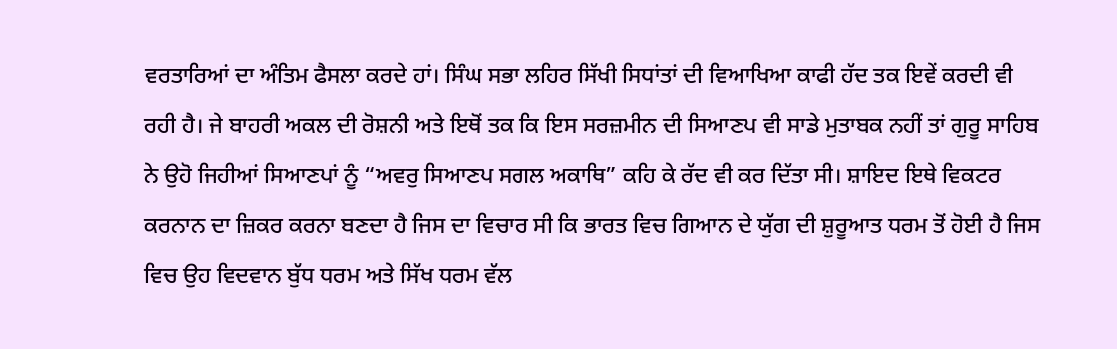ਵਰਤਾਰਿਆਂ ਦਾ ਅੰਤਿਮ ਫੈਸਲਾ ਕਰਦੇ ਹਾਂ। ਸਿੰਘ ਸਭਾ ਲਹਿਰ ਸਿੱਖੀ ਸਿਧਾਂਤਾਂ ਦੀ ਵਿਆਖਿਆ ਕਾਫੀ ਹੱਦ ਤਕ ਇਵੇਂ ਕਰਦੀ ਵੀ ਰਹੀ ਹੈ। ਜੇ ਬਾਹਰੀ ਅਕਲ ਦੀ ਰੋਸ਼ਨੀ ਅਤੇ ਇਥੋਂ ਤਕ ਕਿ ਇਸ ਸਰਜ਼ਮੀਨ ਦੀ ਸਿਆਣਪ ਵੀ ਸਾਡੇ ਮੁਤਾਬਕ ਨਹੀਂ ਤਾਂ ਗੁਰੂ ਸਾਹਿਬ ਨੇ ਉਹੋ ਜਿਹੀਆਂ ਸਿਆਣਪਾਂ ਨੂੰ “ਅਵਰੁ ਸਿਆਣਪ ਸਗਲ ਅਕਾਥਿ” ਕਹਿ ਕੇ ਰੱਦ ਵੀ ਕਰ ਦਿੱਤਾ ਸੀ। ਸ਼ਾਇਦ ਇਥੇ ਵਿਕਟਰ ਕਰਨਾਨ ਦਾ ਜ਼ਿਕਰ ਕਰਨਾ ਬਣਦਾ ਹੈ ਜਿਸ ਦਾ ਵਿਚਾਰ ਸੀ ਕਿ ਭਾਰਤ ਵਿਚ ਗਿਆਨ ਦੇ ਯੁੱਗ ਦੀ ਸ਼ੁਰੂਆਤ ਧਰਮ ਤੋਂ ਹੋਈ ਹੈ ਜਿਸ ਵਿਚ ਉਹ ਵਿਦਵਾਨ ਬੁੱਧ ਧਰਮ ਅਤੇ ਸਿੱਖ ਧਰਮ ਵੱਲ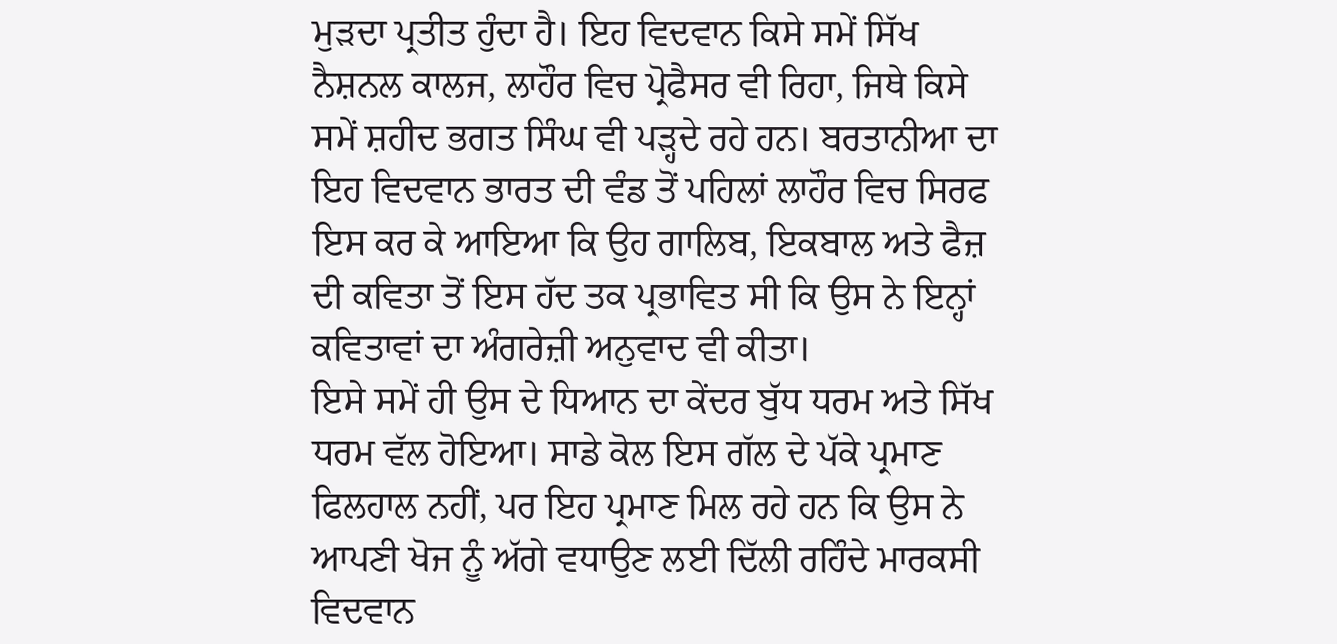ਮੁੜਦਾ ਪ੍ਰਤੀਤ ਹੁੰਦਾ ਹੈ। ਇਹ ਵਿਦਵਾਨ ਕਿਸੇ ਸਮੇਂ ਸਿੱਖ ਨੈਸ਼ਨਲ ਕਾਲਜ, ਲਾਹੌਰ ਵਿਚ ਪ੍ਰੋਫੈਸਰ ਵੀ ਰਿਹਾ, ਜਿਥੇ ਕਿਸੇ ਸਮੇਂ ਸ਼ਹੀਦ ਭਗਤ ਸਿੰਘ ਵੀ ਪੜ੍ਹਦੇ ਰਹੇ ਹਨ। ਬਰਤਾਨੀਆ ਦਾ ਇਹ ਵਿਦਵਾਨ ਭਾਰਤ ਦੀ ਵੰਡ ਤੋਂ ਪਹਿਲਾਂ ਲਾਹੌਰ ਵਿਚ ਸਿਰਫ ਇਸ ਕਰ ਕੇ ਆਇਆ ਕਿ ਉਹ ਗਾਲਿਬ, ਇਕਬਾਲ ਅਤੇ ਫੈਜ਼ ਦੀ ਕਵਿਤਾ ਤੋਂ ਇਸ ਹੱਦ ਤਕ ਪ੍ਰਭਾਵਿਤ ਸੀ ਕਿ ਉਸ ਨੇ ਇਨ੍ਹਾਂ ਕਵਿਤਾਵਾਂ ਦਾ ਅੰਗਰੇਜ਼ੀ ਅਨੁਵਾਦ ਵੀ ਕੀਤਾ।
ਇਸੇ ਸਮੇਂ ਹੀ ਉਸ ਦੇ ਧਿਆਨ ਦਾ ਕੇਂਦਰ ਬੁੱਧ ਧਰਮ ਅਤੇ ਸਿੱਖ ਧਰਮ ਵੱਲ ਹੋਇਆ। ਸਾਡੇ ਕੋਲ ਇਸ ਗੱਲ ਦੇ ਪੱਕੇ ਪ੍ਰਮਾਣ ਫਿਲਹਾਲ ਨਹੀਂ, ਪਰ ਇਹ ਪ੍ਰਮਾਣ ਮਿਲ ਰਹੇ ਹਨ ਕਿ ਉਸ ਨੇ ਆਪਣੀ ਖੋਜ ਨੂੰ ਅੱਗੇ ਵਧਾਉਣ ਲਈ ਦਿੱਲੀ ਰਹਿੰਦੇ ਮਾਰਕਸੀ ਵਿਦਵਾਨ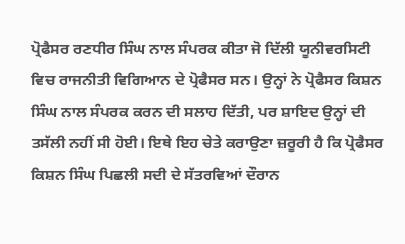ਪ੍ਰੋਫੈਸਰ ਰਣਧੀਰ ਸਿੰਘ ਨਾਲ ਸੰਪਰਕ ਕੀਤਾ ਜੋ ਦਿੱਲੀ ਯੂਨੀਵਰਸਿਟੀ ਵਿਚ ਰਾਜਨੀਤੀ ਵਿਗਿਆਨ ਦੇ ਪ੍ਰੋਫੈਸਰ ਸਨ। ਉਨ੍ਹਾਂ ਨੇ ਪ੍ਰੋਫੈਸਰ ਕਿਸ਼ਨ ਸਿੰਘ ਨਾਲ ਸੰਪਰਕ ਕਰਨ ਦੀ ਸਲਾਹ ਦਿੱਤੀ, ਪਰ ਸ਼ਾਇਦ ਉਨ੍ਹਾਂ ਦੀ ਤਸੱਲੀ ਨਹੀਂ ਸੀ ਹੋਈ। ਇਥੇ ਇਹ ਚੇਤੇ ਕਰਾਉਣਾ ਜ਼ਰੂਰੀ ਹੈ ਕਿ ਪ੍ਰੋਫੈਸਰ ਕਿਸ਼ਨ ਸਿੰਘ ਪਿਛਲੀ ਸਦੀ ਦੇ ਸੱਤਰਵਿਆਂ ਦੌਰਾਨ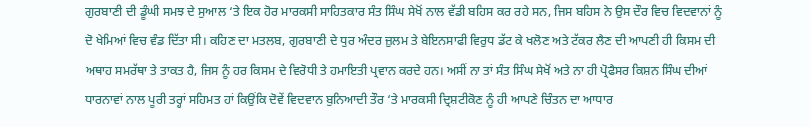ਗੁਰਬਾਣੀ ਦੀ ਡੂੰਘੀ ਸਮਝ ਦੇ ਸੁਆਲ ‘ਤੇ ਇਕ ਹੋਰ ਮਾਰਕਸੀ ਸਾਹਿਤਕਾਰ ਸੰਤ ਸਿੰਘ ਸੇਖੋਂ ਨਾਲ ਵੱਡੀ ਬਹਿਸ ਕਰ ਰਹੇ ਸਨ, ਜਿਸ ਬਹਿਸ ਨੇ ਉਸ ਦੌਰ ਵਿਚ ਵਿਦਵਾਨਾਂ ਨੂੰ ਦੋ ਖੇਮਿਆਂ ਵਿਚ ਵੰਡ ਦਿੱਤਾ ਸੀ। ਕਹਿਣ ਦਾ ਮਤਲਬ, ਗੁਰਬਾਣੀ ਦੇ ਧੁਰ ਅੰਦਰ ਜ਼ੁਲਮ ਤੇ ਬੇਇਨਸਾਫੀ ਵਿਰੁਧ ਡੱਟ ਕੇ ਖਲੋਣ ਅਤੇ ਟੱਕਰ ਲੈਣ ਦੀ ਆਪਣੀ ਹੀ ਕਿਸਮ ਦੀ ਅਥਾਹ ਸਮਰੱਥਾ ਤੇ ਤਾਕਤ ਹੈ, ਜਿਸ ਨੂੰ ਹਰ ਕਿਸਮ ਦੇ ਵਿਰੋਧੀ ਤੇ ਹਮਾਇਤੀ ਪ੍ਰਵਾਨ ਕਰਦੇ ਹਨ। ਅਸੀਂ ਨਾ ਤਾਂ ਸੰਤ ਸਿੰਘ ਸੇਖੋਂ ਅਤੇ ਨਾ ਹੀ ਪ੍ਰੋਫੈਸਰ ਕਿਸ਼ਨ ਸਿੰਘ ਦੀਆਂ ਧਾਰਨਾਵਾਂ ਨਾਲ ਪੂਰੀ ਤਰ੍ਹਾਂ ਸਹਿਮਤ ਹਾਂ ਕਿਉਂਕਿ ਦੋਵੇਂ ਵਿਦਵਾਨ ਬੁਨਿਆਦੀ ਤੌਰ ‘ਤੇ ਮਾਰਕਸੀ ਦ੍ਰਿਸ਼ਟੀਕੋਣ ਨੂੰ ਹੀ ਆਪਣੇ ਚਿੰਤਨ ਦਾ ਆਧਾਰ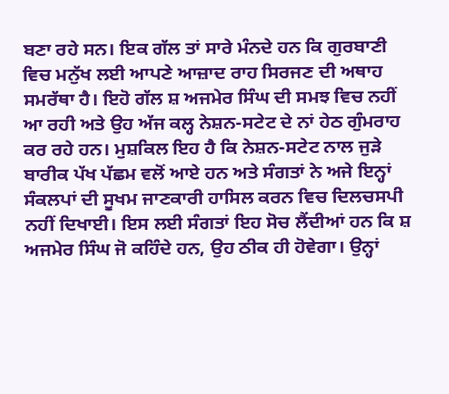ਬਣਾ ਰਹੇ ਸਨ। ਇਕ ਗੱਲ ਤਾਂ ਸਾਰੇ ਮੰਨਦੇ ਹਨ ਕਿ ਗੁਰਬਾਣੀ ਵਿਚ ਮਨੁੱਖ ਲਈ ਆਪਣੇ ਆਜ਼ਾਦ ਰਾਹ ਸਿਰਜਣ ਦੀ ਅਥਾਹ ਸਮਰੱਥਾ ਹੈ। ਇਹੋ ਗੱਲ ਸ਼ ਅਜਮੇਰ ਸਿੰਘ ਦੀ ਸਮਝ ਵਿਚ ਨਹੀਂ ਆ ਰਹੀ ਅਤੇ ਉਹ ਅੱਜ ਕਲ੍ਹ ਨੇਸ਼ਨ-ਸਟੇਟ ਦੇ ਨਾਂ ਹੇਠ ਗੁੰਮਰਾਹ ਕਰ ਰਹੇ ਹਨ। ਮੁਸ਼ਕਿਲ ਇਹ ਹੈ ਕਿ ਨੇਸ਼ਨ-ਸਟੇਟ ਨਾਲ ਜੁੜੇ ਬਾਰੀਕ ਪੱਖ ਪੱਛਮ ਵਲੋਂ ਆਏ ਹਨ ਅਤੇ ਸੰਗਤਾਂ ਨੇ ਅਜੇ ਇਨ੍ਹਾਂ ਸੰਕਲਪਾਂ ਦੀ ਸੂਖਮ ਜਾਣਕਾਰੀ ਹਾਸਿਲ ਕਰਨ ਵਿਚ ਦਿਲਚਸਪੀ ਨਹੀਂ ਦਿਖਾਈ। ਇਸ ਲਈ ਸੰਗਤਾਂ ਇਹ ਸੋਚ ਲੈਂਦੀਆਂ ਹਨ ਕਿ ਸ਼ ਅਜਮੇਰ ਸਿੰਘ ਜੋ ਕਹਿੰਦੇ ਹਨ, ਉਹ ਠੀਕ ਹੀ ਹੋਵੇਗਾ। ਉਨ੍ਹਾਂ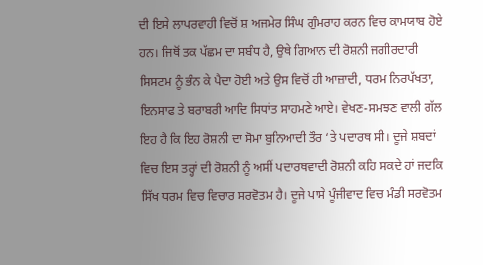ਦੀ ਇਸੇ ਲਾਪਰਵਾਹੀ ਵਿਚੋਂ ਸ਼ ਅਜਮੇਰ ਸਿੰਘ ਗੁੰਮਰਾਹ ਕਰਨ ਵਿਚ ਕਾਮਯਾਬ ਹੋਏ ਹਨ। ਜਿਥੋਂ ਤਕ ਪੱਛਮ ਦਾ ਸਬੰਧ ਹੈ, ਉਥੇ ਗਿਆਨ ਦੀ ਰੋਸ਼ਨੀ ਜਗੀਰਦਾਰੀ ਸਿਸਟਮ ਨੂੰ ਭੰਨ ਕੇ ਪੈਦਾ ਹੋਈ ਅਤੇ ਉਸ ਵਿਚੋਂ ਹੀ ਆਜ਼ਾਦੀ, ਧਰਮ ਨਿਰਪੱਖਤਾ, ਇਨਸਾਫ ਤੇ ਬਰਾਬਰੀ ਆਦਿ ਸਿਧਾਂਤ ਸਾਹਮਣੇ ਆਏ। ਵੇਖਣ-ਸਮਝਣ ਵਾਲੀ ਗੱਲ ਇਹ ਹੈ ਕਿ ਇਹ ਰੋਸ਼ਨੀ ਦਾ ਸੋਮਾ ਬੁਨਿਆਦੀ ਤੌਰ ‘ਤੇ ਪਦਾਰਥ ਸੀ। ਦੂਜੇ ਸ਼ਬਦਾਂ ਵਿਚ ਇਸ ਤਰ੍ਹਾਂ ਦੀ ਰੋਸ਼ਨੀ ਨੂੰ ਅਸੀਂ ਪਦਾਰਥਵਾਦੀ ਰੋਸ਼ਨੀ ਕਹਿ ਸਕਦੇ ਹਾਂ ਜਦਕਿ ਸਿੱਖ ਧਰਮ ਵਿਚ ਵਿਚਾਰ ਸਰਵੋਤਮ ਹੈ। ਦੂਜੇ ਪਾਸੇ ਪੂੰਜੀਵਾਦ ਵਿਚ ਮੰਡੀ ਸਰਵੋਤਮ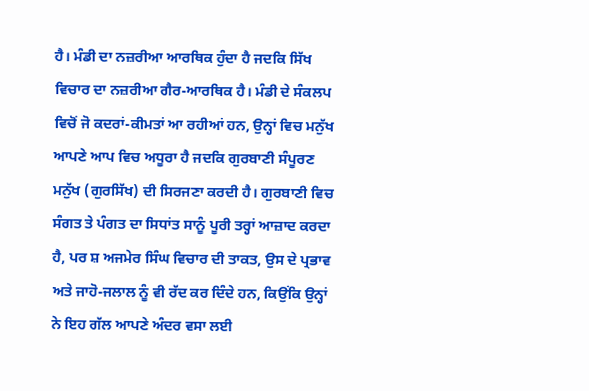ਹੈ। ਮੰਡੀ ਦਾ ਨਜ਼ਰੀਆ ਆਰਥਿਕ ਹੁੰਦਾ ਹੈ ਜਦਕਿ ਸਿੱਖ ਵਿਚਾਰ ਦਾ ਨਜ਼ਰੀਆ ਗੈਰ-ਆਰਥਿਕ ਹੈ। ਮੰਡੀ ਦੇ ਸੰਕਲਪ ਵਿਚੋਂ ਜੋ ਕਦਰਾਂ-ਕੀਮਤਾਂ ਆ ਰਹੀਆਂ ਹਨ, ਉਨ੍ਹਾਂ ਵਿਚ ਮਨੁੱਖ ਆਪਣੇ ਆਪ ਵਿਚ ਅਧੂਰਾ ਹੈ ਜਦਕਿ ਗੁਰਬਾਣੀ ਸੰਪੂਰਣ ਮਨੁੱਖ (ਗੁਰਸਿੱਖ) ਦੀ ਸਿਰਜਣਾ ਕਰਦੀ ਹੈ। ਗੁਰਬਾਣੀ ਵਿਚ ਸੰਗਤ ਤੇ ਪੰਗਤ ਦਾ ਸਿਧਾਂਤ ਸਾਨੂੰ ਪੂਰੀ ਤਰ੍ਹਾਂ ਆਜ਼ਾਦ ਕਰਦਾ ਹੈ, ਪਰ ਸ਼ ਅਜਮੇਰ ਸਿੰਘ ਵਿਚਾਰ ਦੀ ਤਾਕਤ, ਉਸ ਦੇ ਪ੍ਰਭਾਵ ਅਤੇ ਜਾਹੋ-ਜਲਾਲ ਨੂੰ ਵੀ ਰੱਦ ਕਰ ਦਿੰਦੇ ਹਨ, ਕਿਉਂਕਿ ਉਨ੍ਹਾਂ ਨੇ ਇਹ ਗੱਲ ਆਪਣੇ ਅੰਦਰ ਵਸਾ ਲਈ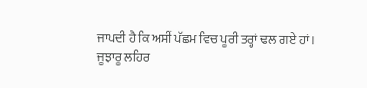ਜਾਪਦੀ ਹੈ ਕਿ ਅਸੀਂ ਪੱਛਮ ਵਿਚ ਪੂਰੀ ਤਰ੍ਹਾਂ ਢਲ ਗਏ ਹਾਂ।
ਜੂਝਾਰੂ ਲਹਿਰ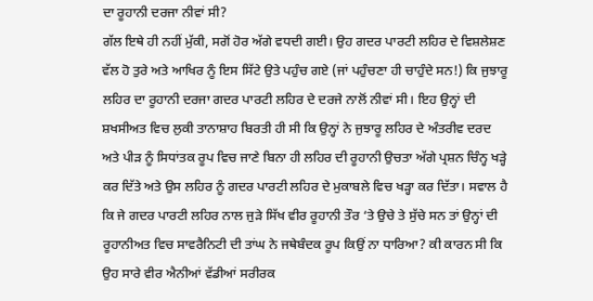ਦਾ ਰੂਹਾਨੀ ਦਰਜਾ ਨੀਵਾਂ ਸੀ?
ਗੱਲ ਇਥੇ ਹੀ ਨਹੀਂ ਮੁੱਕੀ, ਸਗੋਂ ਹੋਰ ਅੱਗੇ ਵਧਦੀ ਗਈ। ਉਹ ਗਦਰ ਪਾਰਟੀ ਲਹਿਰ ਦੇ ਵਿਸ਼ਲੇਸ਼ਣ ਵੱਲ ਹੋ ਤੁਰੇ ਅਤੇ ਆਖਿਰ ਨੂੰ ਇਸ ਸਿੱਟੇ ਉਤੇ ਪਹੁੰਚ ਗਏ (ਜਾਂ ਪਹੁੰਚਣਾ ਹੀ ਚਾਹੁੰਦੇ ਸਨ!) ਕਿ ਜੁਝਾਰੂ ਲਹਿਰ ਦਾ ਰੂਹਾਨੀ ਦਰਜਾ ਗਦਰ ਪਾਰਟੀ ਲਹਿਰ ਦੇ ਦਰਜੇ ਨਾਲੋਂ ਨੀਵਾਂ ਸੀ। ਇਹ ਉਨ੍ਹਾਂ ਦੀ ਸ਼ਖਸੀਅਤ ਵਿਚ ਲੁਕੀ ਤਾਨਾਸ਼ਾਹ ਬਿਰਤੀ ਹੀ ਸੀ ਕਿ ਉਨ੍ਹਾਂ ਨੇ ਜੁਝਾਰੂ ਲਹਿਰ ਦੇ ਅੰਤਰੀਵ ਦਰਦ ਅਤੇ ਪੀੜ ਨੂੰ ਸਿਧਾਂਤਕ ਰੂਪ ਵਿਚ ਜਾਣੇ ਬਿਨਾ ਹੀ ਲਹਿਰ ਦੀ ਰੂਹਾਨੀ ਉਚਤਾ ਅੱਗੇ ਪ੍ਰਸ਼ਨ ਚਿੰਨ੍ਹ ਖੜ੍ਹੇ ਕਰ ਦਿੱਤੇ ਅਤੇ ਉਸ ਲਹਿਰ ਨੂੰ ਗਦਰ ਪਾਰਟੀ ਲਹਿਰ ਦੇ ਮੁਕਾਬਲੇ ਵਿਚ ਖੜ੍ਹਾ ਕਰ ਦਿੱਤਾ। ਸਵਾਲ ਹੈ ਕਿ ਜੇ ਗਦਰ ਪਾਰਟੀ ਲਹਿਰ ਨਾਲ ਜੁੜੇ ਸਿੱਖ ਵੀਰ ਰੂਹਾਨੀ ਤੌਰ ‘ਤੇ ਉਚੇ ਤੇ ਸੁੱਚੇ ਸਨ ਤਾਂ ਉਨ੍ਹਾਂ ਦੀ ਰੂਹਾਨੀਅਤ ਵਿਚ ਸਾਵਰੈਨਿਟੀ ਦੀ ਤਾਂਘ ਨੇ ਜਥੇਬੰਦਕ ਰੂਪ ਕਿਉਂ ਨਾ ਧਾਰਿਆ? ਕੀ ਕਾਰਨ ਸੀ ਕਿ ਉਹ ਸਾਰੇ ਵੀਰ ਐਨੀਆਂ ਵੱਡੀਆਂ ਸਰੀਰਕ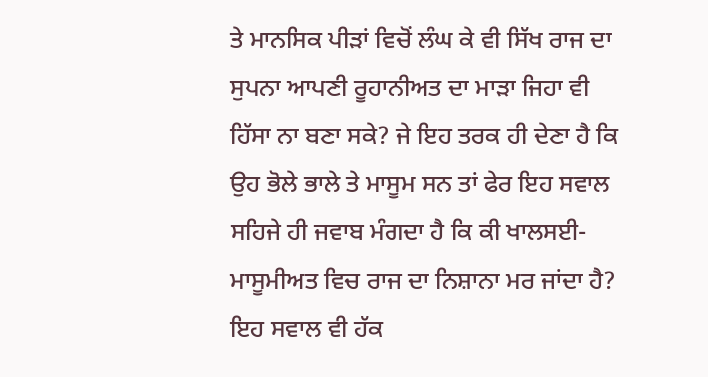ਤੇ ਮਾਨਸਿਕ ਪੀੜਾਂ ਵਿਚੋਂ ਲੰਘ ਕੇ ਵੀ ਸਿੱਖ ਰਾਜ ਦਾ ਸੁਪਨਾ ਆਪਣੀ ਰੂਹਾਨੀਅਤ ਦਾ ਮਾੜਾ ਜਿਹਾ ਵੀ ਹਿੱਸਾ ਨਾ ਬਣਾ ਸਕੇ? ਜੇ ਇਹ ਤਰਕ ਹੀ ਦੇਣਾ ਹੈ ਕਿ ਉਹ ਭੋਲੇ ਭਾਲੇ ਤੇ ਮਾਸੂਮ ਸਨ ਤਾਂ ਫੇਰ ਇਹ ਸਵਾਲ ਸਹਿਜੇ ਹੀ ਜਵਾਬ ਮੰਗਦਾ ਹੈ ਕਿ ਕੀ ਖਾਲਸਈ-ਮਾਸੂਮੀਅਤ ਵਿਚ ਰਾਜ ਦਾ ਨਿਸ਼ਾਨਾ ਮਰ ਜਾਂਦਾ ਹੈ? ਇਹ ਸਵਾਲ ਵੀ ਹੱਕ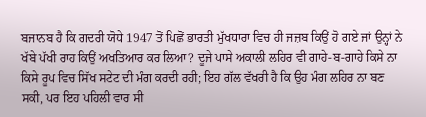ਬਜਾਨਬ ਹੈ ਕਿ ਗਦਰੀ ਯੋਧੇ 1947 ਤੋਂ ਪਿਛੋਂ ਭਾਰਤੀ ਮੁੱਖਧਾਰਾ ਵਿਚ ਹੀ ਜਜ਼ਬ ਕਿਉਂ ਹੋ ਗਏ ਜਾਂ ਉਨ੍ਹਾਂ ਨੇ ਖੱਬੇ ਪੱਖੀ ਰਾਹ ਕਿਉਂ ਅਖਤਿਆਰ ਕਰ ਲਿਆ? ਦੂਜੇ ਪਾਸੇ ਅਕਾਲੀ ਲਹਿਰ ਵੀ ਗਾਹੇ-ਬ-ਗਾਹੇ ਕਿਸੇ ਨਾ ਕਿਸੇ ਰੂਪ ਵਿਚ ਸਿੱਖ ਸਟੇਟ ਦੀ ਮੰਗ ਕਰਦੀ ਰਹੀ; ਇਹ ਗੱਲ ਵੱਖਰੀ ਹੈ ਕਿ ਉਹ ਮੰਗ ਲਹਿਰ ਨਾ ਬਣ ਸਕੀ, ਪਰ ਇਹ ਪਹਿਲੀ ਵਾਰ ਸੀ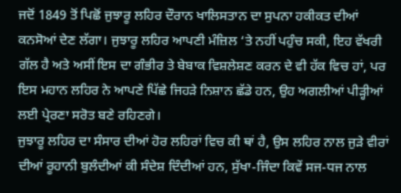ਜਦੋਂ 1849 ਤੋਂ ਪਿਛੋਂ ਜੁਝਾਰੂ ਲਹਿਰ ਦੌਰਾਨ ਖਾਲਿਸਤਾਨ ਦਾ ਸੁਪਨਾ ਹਕੀਕਤ ਦੀਆਂ ਕਨਸੋਆਂ ਦੇਣ ਲੱਗਾ। ਜੁਝਾਰੂ ਲਹਿਰ ਆਪਣੀ ਮੰਜ਼ਿਲ ‘ਤੇ ਨਹੀਂ ਪਹੁੰਚ ਸਕੀ, ਇਹ ਵੱਖਰੀ ਗੱਲ ਹੈ ਅਤੇ ਅਸੀਂ ਇਸ ਦਾ ਗੰਭੀਰ ਤੇ ਬੇਬਾਕ ਵਿਸ਼ਲੇਸ਼ਣ ਕਰਨ ਦੇ ਵੀ ਹੱਕ ਵਿਚ ਹਾਂ, ਪਰ ਇਸ ਮਹਾਨ ਲਹਿਰ ਨੇ ਆਪਣੇ ਪਿੱਛੇ ਜਿਹੜੇ ਨਿਸ਼ਾਨ ਛੱਡੇ ਹਨ, ਉਹ ਅਗਲੀਆਂ ਪੀੜ੍ਹੀਆਂ ਲਈ ਪ੍ਰੇਰਣਾ ਸਰੋਤ ਬਣੇ ਰਹਿਣਗੇ।
ਜੁਝਾਰੂ ਲਹਿਰ ਦਾ ਸੰਸਾਰ ਦੀਆਂ ਹੋਰ ਲਹਿਰਾਂ ਵਿਚ ਕੀ ਥਾਂ ਹੈ, ਉਸ ਲਹਿਰ ਨਾਲ ਜੁੜੇ ਵੀਰਾਂ ਦੀਆਂ ਰੂਹਾਨੀ ਬੁਲੰਦੀਆਂ ਕੀ ਸੰਦੇਸ਼ ਦਿੰਦੀਆਂ ਹਨ, ਸੁੱਖਾ-ਜਿੰਦਾ ਕਿਵੇਂ ਸਜ-ਧਜ ਨਾਲ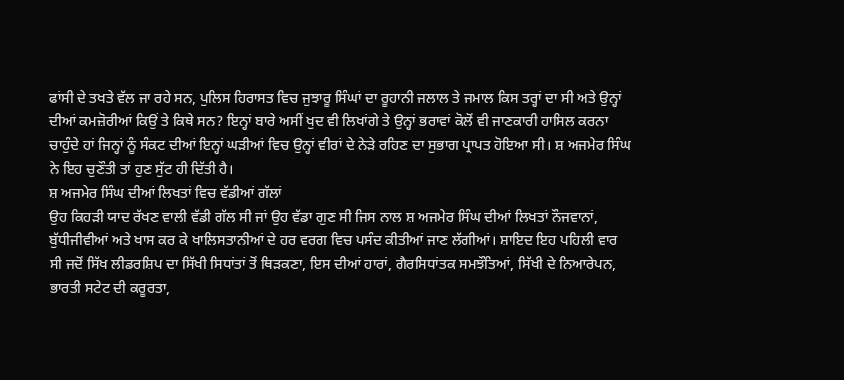ਫਾਂਸੀ ਦੇ ਤਖਤੇ ਵੱਲ ਜਾ ਰਹੇ ਸਨ, ਪੁਲਿਸ ਹਿਰਾਸਤ ਵਿਚ ਜੁਝਾਰੂ ਸਿੰਘਾਂ ਦਾ ਰੂਹਾਨੀ ਜਲਾਲ ਤੇ ਜਮਾਲ ਕਿਸ ਤਰ੍ਹਾਂ ਦਾ ਸੀ ਅਤੇ ਉਨ੍ਹਾਂ ਦੀਆਂ ਕਮਜ਼ੋਰੀਆਂ ਕਿਉਂ ਤੇ ਕਿਥੇ ਸਨ? ਇਨ੍ਹਾਂ ਬਾਰੇ ਅਸੀਂ ਖੁਦ ਵੀ ਲਿਖਾਂਗੇ ਤੇ ਉਨ੍ਹਾਂ ਭਰਾਵਾਂ ਕੋਲੋਂ ਵੀ ਜਾਣਕਾਰੀ ਹਾਸਿਲ ਕਰਨਾ ਚਾਹੁੰਦੇ ਹਾਂ ਜਿਨ੍ਹਾਂ ਨੂੰ ਸੰਕਟ ਦੀਆਂ ਇਨ੍ਹਾਂ ਘੜੀਆਂ ਵਿਚ ਉਨ੍ਹਾਂ ਵੀਰਾਂ ਦੇ ਨੇੜੇ ਰਹਿਣ ਦਾ ਸੁਭਾਗ ਪ੍ਰਾਪਤ ਹੋਇਆ ਸੀ। ਸ਼ ਅਜਮੇਰ ਸਿੰਘ ਨੇ ਇਹ ਚੁਣੌਤੀ ਤਾਂ ਹੁਣ ਸੁੱਟ ਹੀ ਦਿੱਤੀ ਹੈ।
ਸ਼ ਅਜਮੇਰ ਸਿੰਘ ਦੀਆਂ ਲਿਖਤਾਂ ਵਿਚ ਵੱਡੀਆਂ ਗੱਲਾਂ
ਉਹ ਕਿਹੜੀ ਯਾਦ ਰੱਖਣ ਵਾਲੀ ਵੱਡੀ ਗੱਲ ਸੀ ਜਾਂ ਉਹ ਵੱਡਾ ਗੁਣ ਸੀ ਜਿਸ ਨਾਲ ਸ਼ ਅਜਮੇਰ ਸਿੰਘ ਦੀਆਂ ਲਿਖਤਾਂ ਨੌਜਵਾਨਾਂ, ਬੁੱਧੀਜੀਵੀਆਂ ਅਤੇ ਖਾਸ ਕਰ ਕੇ ਖਾਲਿਸਤਾਨੀਆਂ ਦੇ ਹਰ ਵਰਗ ਵਿਚ ਪਸੰਦ ਕੀਤੀਆਂ ਜਾਣ ਲੱਗੀਆਂ। ਸ਼ਾਇਦ ਇਹ ਪਹਿਲੀ ਵਾਰ ਸੀ ਜਦੋਂ ਸਿੱਖ ਲੀਡਰਸ਼ਿਪ ਦਾ ਸਿੱਖੀ ਸਿਧਾਂਤਾਂ ਤੋਂ ਥਿੜਕਣਾ, ਇਸ ਦੀਆਂ ਹਾਰਾਂ, ਗੈਰਸਿਧਾਂਤਕ ਸਮਝੌਤਿਆਂ, ਸਿੱਖੀ ਦੇ ਨਿਆਰੇਪਨ, ਭਾਰਤੀ ਸਟੇਟ ਦੀ ਕਰੂਰਤਾ,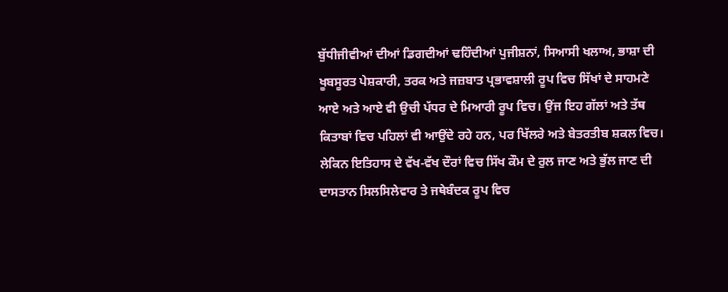ਬੁੱਧੀਜੀਵੀਆਂ ਦੀਆਂ ਡਿਗਦੀਆਂ ਢਹਿੰਦੀਆਂ ਪੁਜੀਸ਼ਨਾਂ, ਸਿਆਸੀ ਖਲਾਅ, ਭਾਸ਼ਾ ਦੀ ਖੂਬਸੂਰਤ ਪੇਸ਼ਕਾਰੀ, ਤਰਕ ਅਤੇ ਜਜ਼ਬਾਤ ਪ੍ਰਭਾਵਸ਼ਾਲੀ ਰੂਪ ਵਿਚ ਸਿੱਖਾਂ ਦੇ ਸਾਹਮਣੇ ਆਏ ਅਤੇ ਆਏ ਵੀ ਉਚੀ ਪੱਧਰ ਦੇ ਮਿਆਰੀ ਰੂਪ ਵਿਚ। ਉਂਜ ਇਹ ਗੱਲਾਂ ਅਤੇ ਤੱਥ ਕਿਤਾਬਾਂ ਵਿਚ ਪਹਿਲਾਂ ਵੀ ਆਉਂਦੇ ਰਹੇ ਹਨ, ਪਰ ਖਿੱਲਰੇ ਅਤੇ ਬੇਤਰਤੀਬ ਸ਼ਕਲ ਵਿਚ। ਲੇਕਿਨ ਇਤਿਹਾਸ ਦੇ ਵੱਖ-ਵੱਖ ਦੌਰਾਂ ਵਿਚ ਸਿੱਖ ਕੌਮ ਦੇ ਰੁਲ ਜਾਣ ਅਤੇ ਭੁੱਲ ਜਾਣ ਦੀ ਦਾਸਤਾਨ ਸਿਲਸਿਲੇਵਾਰ ਤੇ ਜਥੇਬੰਦਕ ਰੂਪ ਵਿਚ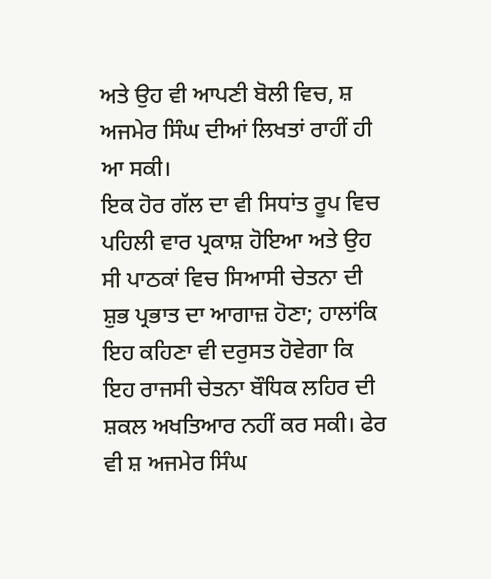ਅਤੇ ਉਹ ਵੀ ਆਪਣੀ ਬੋਲੀ ਵਿਚ, ਸ਼ ਅਜਮੇਰ ਸਿੰਘ ਦੀਆਂ ਲਿਖਤਾਂ ਰਾਹੀਂ ਹੀ ਆ ਸਕੀ।
ਇਕ ਹੋਰ ਗੱਲ ਦਾ ਵੀ ਸਿਧਾਂਤ ਰੂਪ ਵਿਚ ਪਹਿਲੀ ਵਾਰ ਪ੍ਰਕਾਸ਼ ਹੋਇਆ ਅਤੇ ਉਹ ਸੀ ਪਾਠਕਾਂ ਵਿਚ ਸਿਆਸੀ ਚੇਤਨਾ ਦੀ ਸ਼ੁਭ ਪ੍ਰਭਾਤ ਦਾ ਆਗਾਜ਼ ਹੋਣਾ; ਹਾਲਾਂਕਿ ਇਹ ਕਹਿਣਾ ਵੀ ਦਰੁਸਤ ਹੋਵੇਗਾ ਕਿ ਇਹ ਰਾਜਸੀ ਚੇਤਨਾ ਬੌਧਿਕ ਲਹਿਰ ਦੀ ਸ਼ਕਲ ਅਖਤਿਆਰ ਨਹੀਂ ਕਰ ਸਕੀ। ਫੇਰ ਵੀ ਸ਼ ਅਜਮੇਰ ਸਿੰਘ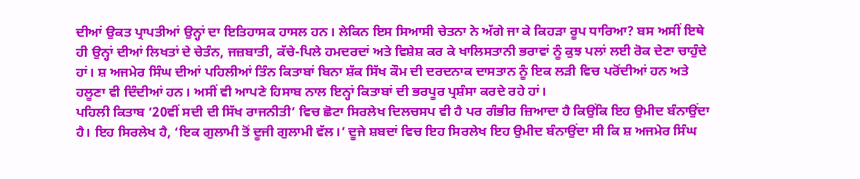ਦੀਆਂ ਉਕਤ ਪ੍ਰਾਪਤੀਆਂ ਉਨ੍ਹਾਂ ਦਾ ਇਤਿਹਾਸਕ ਹਾਸਲ ਹਨ। ਲੇਕਿਨ ਇਸ ਸਿਆਸੀ ਚੇਤਨਾ ਨੇ ਅੱਗੇ ਜਾ ਕੇ ਕਿਹੜਾ ਰੂਪ ਧਾਰਿਆ? ਬਸ ਅਸੀਂ ਇਥੇ ਹੀ ਉਨ੍ਹਾਂ ਦੀਆਂ ਲਿਖਤਾਂ ਦੇ ਚੇਤੰਨ, ਜਜ਼ਬਾਤੀ, ਕੱਚੇ-ਪਿਲੇ ਹਮਦਰਦਾਂ ਅਤੇ ਵਿਸ਼ੇਸ਼ ਕਰ ਕੇ ਖਾਲਿਸਤਾਨੀ ਭਰਾਵਾਂ ਨੂੰ ਕੁਝ ਪਲਾਂ ਲਈ ਰੋਕ ਦੇਣਾ ਚਾਹੁੰਦੇ ਹਾਂ। ਸ਼ ਅਜਮੇਰ ਸਿੰਘ ਦੀਆਂ ਪਹਿਲੀਆਂ ਤਿੰਨ ਕਿਤਾਬਾਂ ਬਿਨਾ ਸ਼ੱਕ ਸਿੱਖ ਕੌਮ ਦੀ ਦਰਦਨਾਕ ਦਾਸਤਾਨ ਨੂੰ ਇਕ ਲੜੀ ਵਿਚ ਪਰੋਂਦੀਆਂ ਹਨ ਅਤੇ ਹਲੂਣਾ ਵੀ ਦਿੰਦੀਆਂ ਹਨ। ਅਸੀਂ ਵੀ ਆਪਣੇ ਹਿਸਾਬ ਨਾਲ ਇਨ੍ਹਾਂ ਕਿਤਾਬਾਂ ਦੀ ਭਰਪੂਰ ਪ੍ਰਸ਼ੰਸਾ ਕਰਦੇ ਰਹੇ ਹਾਂ।
ਪਹਿਲੀ ਕਿਤਾਬ ’20ਵੀਂ ਸਦੀ ਦੀ ਸਿੱਖ ਰਾਜਨੀਤੀ’ ਵਿਚ ਛੋਟਾ ਸਿਰਲੇਖ ਦਿਲਚਸਪ ਵੀ ਹੈ ਪਰ ਗੰਭੀਰ ਜ਼ਿਆਦਾ ਹੈ ਕਿਉਂਕਿ ਇਹ ਉਮੀਦ ਬੰਨਾਉਂਦਾ ਹੈ। ਇਹ ਸਿਰਲੇਖ ਹੈ, ‘ਇਕ ਗੁਲਾਮੀ ਤੋਂ ਦੂਜੀ ਗੁਲਾਮੀ ਵੱਲ।’ ਦੂਜੇ ਸ਼ਬਦਾਂ ਵਿਚ ਇਹ ਸਿਰਲੇਖ ਇਹ ਉਮੀਦ ਬੰਨਾਉਂਦਾ ਸੀ ਕਿ ਸ਼ ਅਜਮੇਰ ਸਿੰਘ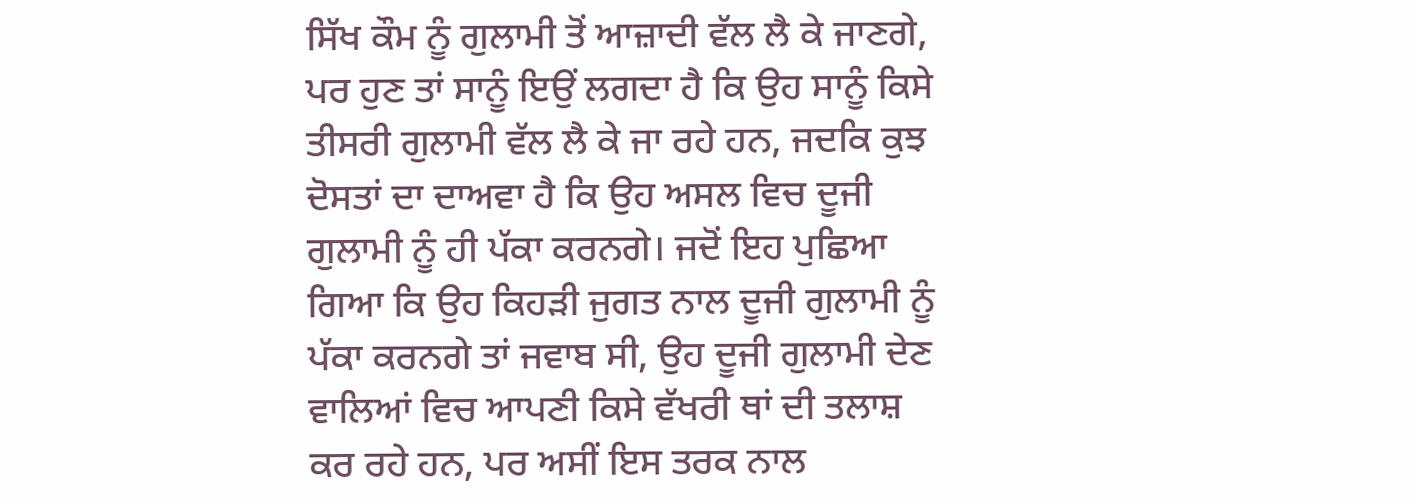ਸਿੱਖ ਕੌਮ ਨੂੰ ਗੁਲਾਮੀ ਤੋਂ ਆਜ਼ਾਦੀ ਵੱਲ ਲੈ ਕੇ ਜਾਣਗੇ, ਪਰ ਹੁਣ ਤਾਂ ਸਾਨੂੰ ਇਉਂ ਲਗਦਾ ਹੈ ਕਿ ਉਹ ਸਾਨੂੰ ਕਿਸੇ ਤੀਸਰੀ ਗੁਲਾਮੀ ਵੱਲ ਲੈ ਕੇ ਜਾ ਰਹੇ ਹਨ, ਜਦਕਿ ਕੁਝ ਦੋਸਤਾਂ ਦਾ ਦਾਅਵਾ ਹੈ ਕਿ ਉਹ ਅਸਲ ਵਿਚ ਦੂਜੀ ਗੁਲਾਮੀ ਨੂੰ ਹੀ ਪੱਕਾ ਕਰਨਗੇ। ਜਦੋਂ ਇਹ ਪੁਛਿਆ ਗਿਆ ਕਿ ਉਹ ਕਿਹੜੀ ਜੁਗਤ ਨਾਲ ਦੂਜੀ ਗੁਲਾਮੀ ਨੂੰ ਪੱਕਾ ਕਰਨਗੇ ਤਾਂ ਜਵਾਬ ਸੀ, ਉਹ ਦੂਜੀ ਗੁਲਾਮੀ ਦੇਣ ਵਾਲਿਆਂ ਵਿਚ ਆਪਣੀ ਕਿਸੇ ਵੱਖਰੀ ਥਾਂ ਦੀ ਤਲਾਸ਼ ਕਰ ਰਹੇ ਹਨ, ਪਰ ਅਸੀਂ ਇਸ ਤਰਕ ਨਾਲ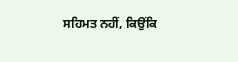ਸਹਿਮਤ ਨਹੀਂ, ਕਿਉਂਕਿ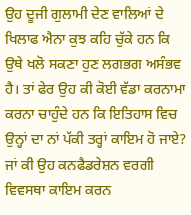ਉਹ ਦੂਜੀ ਗੁਲਾਮੀ ਦੇਣ ਵਾਲਿਆਂ ਦੇ ਖਿਲਾਫ ਐਨਾ ਕੁਝ ਕਹਿ ਚੁੱਕੇ ਹਨ ਕਿ ਉਥੇ ਖਲੋ ਸਕਣਾ ਹੁਣ ਲਗਭਗ ਅਸੰਭਵ ਹੈ। ਤਾਂ ਫੇਰ ਉਹ ਕੀ ਕੋਈ ਵੱਡਾ ਕਰਨਾਮਾ ਕਰਨਾ ਚਾਹੁੰਦੇ ਹਨ ਕਿ ਇਤਿਹਾਸ ਵਿਚ ਉਨ੍ਹਾਂ ਦਾ ਨਾਂ ਪੱਕੀ ਤਰ੍ਹਾਂ ਕਾਇਮ ਹੋ ਜਾਏ? ਜਾਂ ਕੀ ਉਹ ਕਨਫੈਡਰੇਸ਼ਨ ਵਰਗੀ ਵਿਵਸਥਾ ਕਾਇਮ ਕਰਨ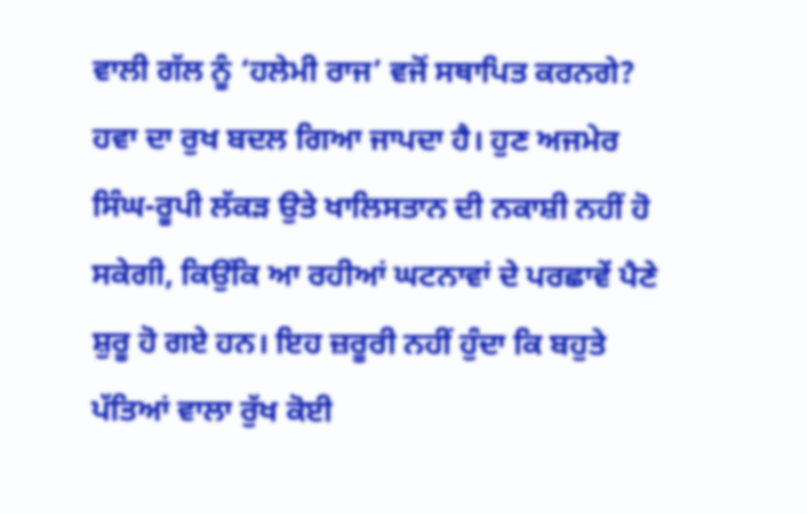ਵਾਲੀ ਗੱਲ ਨੂੰ ‘ਹਲੇਮੀ ਰਾਜ’ ਵਜੋਂ ਸਥਾਪਿਤ ਕਰਨਗੇ? ਹਵਾ ਦਾ ਰੁਖ ਬਦਲ ਗਿਆ ਜਾਪਦਾ ਹੈ। ਹੁਣ ਅਜਮੇਰ ਸਿੰਘ-ਰੂਪੀ ਲੱਕੜ ਉਤੇ ਖਾਲਿਸਤਾਨ ਦੀ ਨਕਾਸ਼ੀ ਨਹੀਂ ਹੋ ਸਕੇਗੀ, ਕਿਉਂਕਿ ਆ ਰਹੀਆਂ ਘਟਨਾਵਾਂ ਦੇ ਪਰਛਾਵੇਂ ਪੈਣੇ ਸ਼ੁਰੂ ਹੋ ਗਏ ਹਨ। ਇਹ ਜ਼ਰੂਰੀ ਨਹੀਂ ਹੁੰਦਾ ਕਿ ਬਹੁਤੇ ਪੱਤਿਆਂ ਵਾਲਾ ਰੁੱਖ ਕੋਈ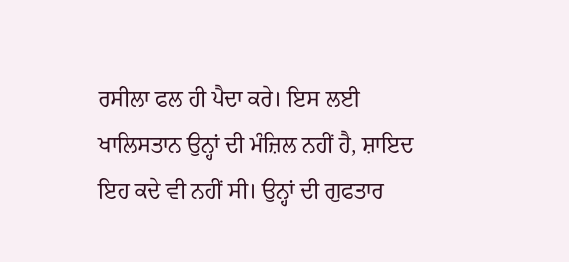ਰਸੀਲਾ ਫਲ ਹੀ ਪੈਦਾ ਕਰੇ। ਇਸ ਲਈ ਖਾਲਿਸਤਾਨ ਉਨ੍ਹਾਂ ਦੀ ਮੰਜ਼ਿਲ ਨਹੀਂ ਹੈ, ਸ਼ਾਇਦ ਇਹ ਕਦੇ ਵੀ ਨਹੀਂ ਸੀ। ਉਨ੍ਹਾਂ ਦੀ ਗੁਫਤਾਰ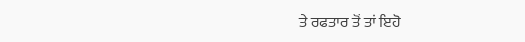ਤੇ ਰਫਤਾਰ ਤੋਂ ਤਾਂ ਇਹੋ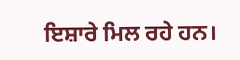ਇਸ਼ਾਰੇ ਮਿਲ ਰਹੇ ਹਨ।